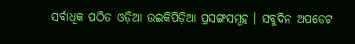ସର୍ବାଧିକ ପଠିତ ଓଡ଼ିଆ ଉଇକିପିଡ଼ିଆ ପ୍ରସଙ୍ଗସମୂହ । ସବୁଦିନ ଅପଡେଟ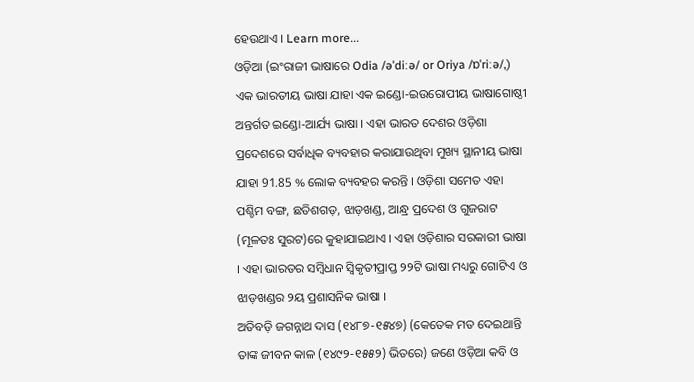ହେଉଥାଏ । Learn more...
ଓଡ଼ିଆ (ଇଂରାଜୀ ଭାଷାରେ Odia /əˈdiːə/ or Oriya /ɒˈriːə/,) ଏକ ଭାରତୀୟ ଭାଷା ଯାହା ଏକ ଇଣ୍ଡୋ-ଇଉରୋପୀୟ ଭାଷାଗୋଷ୍ଠୀ ଅନ୍ତର୍ଗତ ଇଣ୍ଡୋ-ଆର୍ଯ୍ୟ ଭାଷା । ଏହା ଭାରତ ଦେଶର ଓଡ଼ିଶା ପ୍ରଦେଶରେ ସର୍ବାଧିକ ବ୍ୟବହାର କରାଯାଉଥିବା ମୁଖ୍ୟ ସ୍ଥାନୀୟ ଭାଷା ଯାହା 91.85 % ଲୋକ ବ୍ୟବହର କରନ୍ତି । ଓଡ଼ିଶା ସମେତ ଏହା ପଶ୍ଚିମ ବଙ୍ଗ, ଛତିଶଗଡ଼, ଝାଡ଼ଖଣ୍ଡ, ଆନ୍ଧ୍ର ପ୍ରଦେଶ ଓ ଗୁଜରାଟ (ମୂଳତଃ ସୁରଟ)ରେ କୁହାଯାଇଥାଏ । ଏହା ଓଡ଼ିଶାର ସରକାରୀ ଭାଷା । ଏହା ଭାରତର ସମ୍ବିଧାନ ସ୍ୱିକୃତୀପ୍ରାପ୍ତ ୨୨ଟି ଭାଷା ମଧ୍ୟରୁ ଗୋଟିଏ ଓ ଝାଡ଼ଖଣ୍ଡର ୨ୟ ପ୍ରଶାସନିକ ଭାଷା ।
ଅତିବଡ଼ି ଜଗନ୍ନାଥ ଦାସ (୧୪୮୭-୧୫୪୭) (କେତେକ ମତ ଦେଇଥାନ୍ତି ତାଙ୍କ ଜୀବନ କାଳ (୧୪୯୨-୧୫୫୨) ଭିତରେ) ଜଣେ ଓଡ଼ିଆ କବି ଓ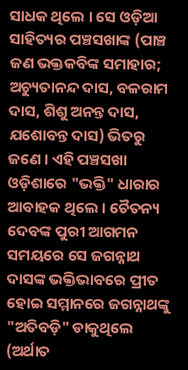ସାଧକ ଥିଲେ । ସେ ଓଡ଼ିଆ ସାହିତ୍ୟର ପଞ୍ଚସଖାଙ୍କ (ପାଞ୍ଚ ଜଣ ଭକ୍ତକବିଙ୍କ ସମାହାର; ଅଚ୍ୟୁତାନନ୍ଦ ଦାସ, ବଳରାମ ଦାସ, ଶିଶୁ ଅନନ୍ତ ଦାସ, ଯଶୋବନ୍ତ ଦାସ) ଭିତରୁ ଜଣେ । ଏହି ପଞ୍ଚସଖା ଓଡ଼ିଶାରେ "ଭକ୍ତି" ଧାରାର ଆବାହକ ଥିଲେ । ଚୈତନ୍ୟ ଦେବଙ୍କ ପୁରୀ ଆଗମନ ସମୟରେ ସେ ଜଗନ୍ନାଥ ଦାସଙ୍କ ଭକ୍ତିଭାବରେ ପ୍ରୀତ ହୋଇ ସମ୍ମାନରେ ଜଗନ୍ନାଥଙ୍କୁ "ଅତିବଡ଼ି" ଡାକୁଥିଲେ (ଅର୍ଥାତ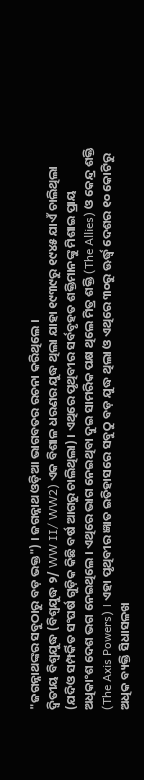"ଜଗନ୍ନାଥଙ୍କର ସବୁଠାରୁ ବଡ଼ ଭକ୍ତ") । ଜଗନ୍ନାଥ ଓଡ଼ିଆ ଭାଗବତର ରଚନା କରିଥିଲେ ।
ଦ୍ୱିତୀୟ ବିଶ୍ୱଯୁଦ୍ଧ (ବିଶ୍ୱଯୁଦ୍ଧ ୨/ WW II/ WW2) ଏକ ବିଶାଳ ଧରଣର ଯୁଦ୍ଧ ଥିଲା ଯାହା ୧୯୩୯ରୁ ୧୯୪୫ ଯାଏଁ ଚାଲିଥିଲା (ଯଦିଓ ସମ୍ପର୍କିତ ସଂଘର୍ଷ ଗୁଡ଼ିକ କିଛି ବର୍ଷ ଆଗରୁ ଚାଲିଥିଲା) । ଏଥିରେ ପୃଥିବୀର ସର୍ବବୃହତ ଶକ୍ତିମାନଙ୍କୁ ମିଶାଇ ପ୍ରାୟ ଅଧିକାଂଶ ଦେଶ ଭଗ ନେଇଥିଲେ । ଏଥିରେ ଭାଗ ନେଇଥିବା ଦୁଇ ସାମରିକ ପକ୍ଷ ଥିଲେ ମିତ୍ର ଶକ୍ତି (The Allies) ଓ କେନ୍ଦ୍ର ଶକ୍ତି (The Axis Powers) । ଏହା ପୃଥିବୀର ଜ୍ଞାତ ଇତିହାସରେ ସବୁଠୁ ବଡ଼ ଯୁଦ୍ଧ ଥିଲା ଓ ଏଥିରେ ୩୦ରୁ ଊର୍ଦ୍ଧ୍ୱ ଦେଶର ୧୦ କୋଟିରୁ ଅଧିକ ବ୍ୟକ୍ତି ସିଧାସଳଖ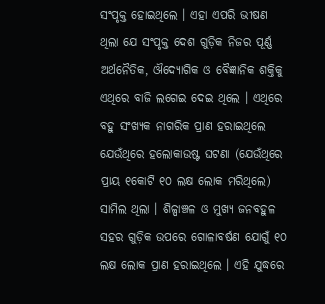ସଂପୃକ୍ତ ହୋଇଥିଲେ । ଏହା ଏପରି ଭୀଷଣ ଥିଲା ଯେ ସଂପୃକ୍ତ ଦେଶ ଗୁଡ଼ିକ ନିଜର ପୂର୍ଣ୍ଣ ଅର୍ଥନୈତିକ, ଔଦ୍ୟୋଗିକ ଓ ବୈଜ୍ଞାନିକ ଶକ୍ତିକୁ ଏଥିରେ ବାଜି ଲଗେଇ ଦେଇ ଥିଲେ । ଏଥିରେ ବହୁ ସଂଖ୍ୟକ ନାଗରିକ ପ୍ରାଣ ହରାଇଥିଲେ ଯେଉଁଥିରେ ହଲୋକାଉଷ୍ଟ ଘଟଣା (ଯେଉଁଥିରେ ପ୍ରାୟ ୧କୋଟି ୧୦ ଲକ୍ଷ ଲୋକ ମରିଥିଲେ) ସାମିଲ ଥିଲା । ଶିଳ୍ପାଞ୍ଚଳ ଓ ମୁଖ୍ୟ ଜନବହୁଳ ସହର ଗୁଡ଼ିକ ଉପରେ ଗୋଳାବର୍ଷଣ ଯୋଗୁଁ ୧୦ ଲକ୍ଷ ଲୋକ ପ୍ରାଣ ହରାଇଥିଲେ । ଏହି ଯୁଦ୍ଧରେ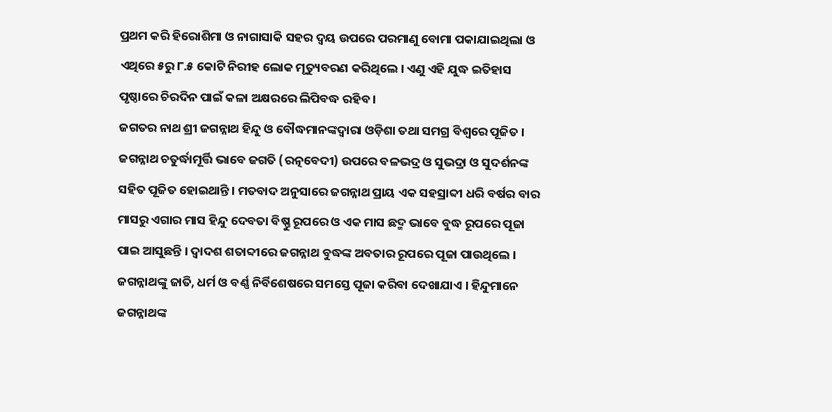ପ୍ରଥମ କରି ହିରୋଶିମା ଓ ନାଗାସାକି ସହର ଦ୍ୱୟ ଉପରେ ପରମାଣୁ ବୋମା ପକାଯାଇଥିଲା ଓ ଏଥିରେ ୫ରୁ ୮.୫ କୋଟି ନିରୀହ ଲୋକ ମୃତ୍ୟୁବରଣ କରିଥିଲେ । ଏଣୁ ଏହି ଯୁଦ୍ଧ ଇତିହାସ ପୃଷ୍ଠାରେ ଚିରଦିନ ପାଇଁ କଳା ଅକ୍ଷରରେ ଲିପିବଦ୍ଧ ରହିବ ।
ଜଗତର ନାଥ ଶ୍ରୀ ଜଗନ୍ନାଥ ହିନ୍ଦୁ ଓ ବୌଦ୍ଧମାନଙ୍କଦ୍ୱାରା ଓଡ଼ିଶା ତଥା ସମଗ୍ର ବିଶ୍ଵରେ ପୂଜିତ । ଜଗନ୍ନାଥ ଚତୁର୍ଦ୍ଧାମୂର୍ତ୍ତି ଭାବେ ଜଗତି (ରତ୍ନବେଦୀ) ଉପରେ ବଳଭଦ୍ର ଓ ସୁଭଦ୍ରା ଓ ସୁଦର୍ଶନଙ୍କ ସହିତ ପୂଜିତ ହୋଇଥାନ୍ତି । ମତବାଦ ଅନୁସାରେ ଜଗନ୍ନାଥ ପ୍ରାୟ ଏକ ସହସ୍ରାବ୍ଦୀ ଧରି ବର୍ଷର ବାର ମାସରୁ ଏଗାର ମାସ ହିନ୍ଦୁ ଦେବତା ବିଷ୍ଣୁ ରୂପରେ ଓ ଏକ ମାସ ଛଦ୍ମ ଭାବେ ବୁଦ୍ଧ ରୂପରେ ପୂଜା ପାଇ ଆସୁଛନ୍ତି । ଦ୍ୱାଦଶ ଶତାବ୍ଦୀରେ ଜଗନ୍ନାଥ ବୁଦ୍ଧଙ୍କ ଅବତାର ରୂପରେ ପୂଜା ପାଉଥିଲେ । ଜଗନ୍ନାଥଙ୍କୁ ଜାତି, ଧର୍ମ ଓ ବର୍ଣ୍ଣ ନିର୍ବିଶେଷରେ ସମସ୍ତେ ପୂଜା କରିବା ଦେଖାଯାଏ । ହିନ୍ଦୁମାନେ ଜଗନ୍ନାଥଙ୍କ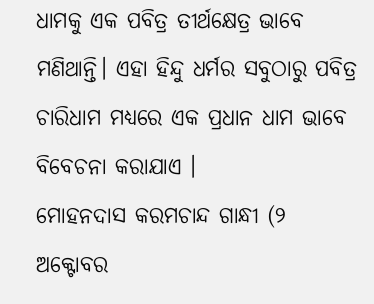ଧାମକୁ ଏକ ପବିତ୍ର ତୀର୍ଥକ୍ଷେତ୍ର ଭାବେ ମଣିଥାନ୍ତି। ଏହା ହିନ୍ଦୁ ଧର୍ମର ସବୁଠାରୁ ପବିତ୍ର ଚାରିଧାମ ମଧ୍ୟରେ ଏକ ପ୍ରଧାନ ଧାମ ଭାବେ ବିବେଚନା କରାଯାଏ ।
ମୋହନଦାସ କରମଚାନ୍ଦ ଗାନ୍ଧୀ (୨ ଅକ୍ଟୋବର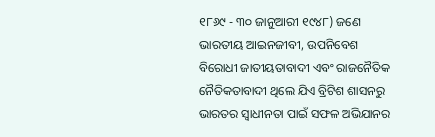୧୮୬୯ - ୩୦ ଜାନୁଆରୀ ୧୯୪୮) ଜଣେ ଭାରତୀୟ ଆଇନଜୀବୀ, ଉପନିବେଶ ବିରୋଧୀ ଜାତୀୟତାବାଦୀ ଏବଂ ରାଜନୈତିକ ନୈତିକତାବାଦୀ ଥିଲେ ଯିଏ ବ୍ରିଟିଶ ଶାସନରୁ ଭାରତର ସ୍ୱାଧୀନତା ପାଇଁ ସଫଳ ଅଭିଯାନର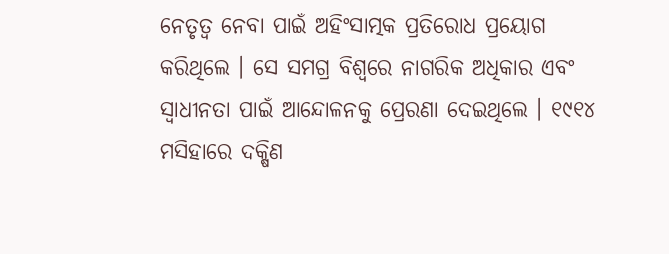ନେତୃତ୍ୱ ନେବା ପାଇଁ ଅହିଂସାତ୍ମକ ପ୍ରତିରୋଧ ପ୍ରୟୋଗ କରିଥିଲେ । ସେ ସମଗ୍ର ବିଶ୍ୱରେ ନାଗରିକ ଅଧିକାର ଏବଂ ସ୍ୱାଧୀନତା ପାଇଁ ଆନ୍ଦୋଳନକୁ ପ୍ରେରଣା ଦେଇଥିଲେ । ୧୯୧୪ ମସିହାରେ ଦକ୍ଷିଣ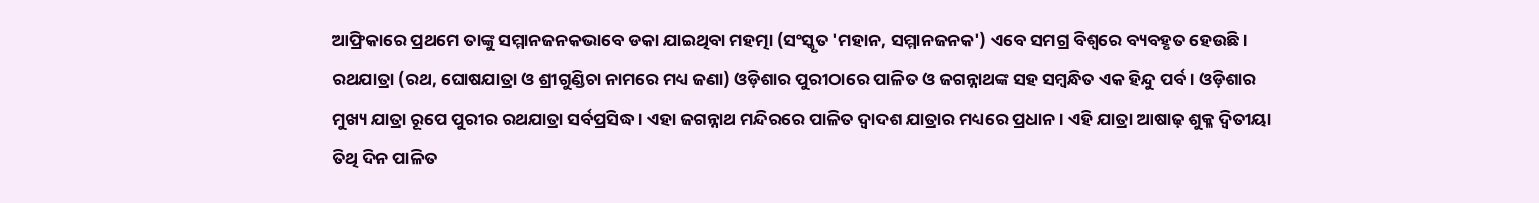ଆଫ୍ରିକାରେ ପ୍ରଥମେ ତାଙ୍କୁ ସମ୍ମାନଜନକଭାବେ ଡକା ଯାଇଥିବା ମହତ୍ମା (ସଂସ୍କୃତ 'ମହାନ, ସମ୍ମାନଜନକ') ଏବେ ସମଗ୍ର ବିଶ୍ୱରେ ବ୍ୟବହୃତ ହେଉଛି।
ରଥଯାତ୍ରା (ରଥ, ଘୋଷଯାତ୍ରା ଓ ଶ୍ରୀଗୁଣ୍ଡିଚା ନାମରେ ମଧ୍ୟ ଜଣା) ଓଡ଼ିଶାର ପୁରୀଠାରେ ପାଳିତ ଓ ଜଗନ୍ନାଥଙ୍କ ସହ ସମ୍ବନ୍ଧିତ ଏକ ହିନ୍ଦୁ ପର୍ବ । ଓଡ଼ିଶାର ମୁଖ୍ୟ ଯାତ୍ରା ରୂପେ ପୁରୀର ରଥଯାତ୍ରା ସର୍ବପ୍ରସିଦ୍ଧ । ଏହା ଜଗନ୍ନାଥ ମନ୍ଦିରରେ ପାଳିତ ଦ୍ୱାଦଶ ଯାତ୍ରାର ମଧ୍ୟରେ ପ୍ରଧାନ । ଏହି ଯାତ୍ରା ଆଷାଢ଼ ଶୁକ୍ଳ ଦ୍ୱିତୀୟା ତିଥି ଦିନ ପାଳିତ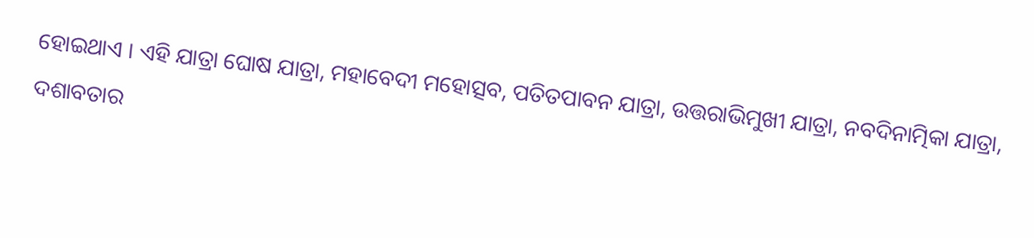ହୋଇଥାଏ । ଏହି ଯାତ୍ରା ଘୋଷ ଯାତ୍ରା, ମହାବେଦୀ ମହୋତ୍ସବ, ପତିତପାବନ ଯାତ୍ରା, ଉତ୍ତରାଭିମୁଖୀ ଯାତ୍ରା, ନବଦିନାତ୍ମିକା ଯାତ୍ରା, ଦଶାବତାର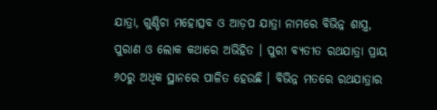ଯାତ୍ରା, ଗୁଣ୍ଡିଚା ମହୋତ୍ସବ ଓ ଆଡ଼ପ ଯାତ୍ରା ନାମରେ ବିଭିନ୍ନ ଶାସ୍ତ୍ର, ପୁରାଣ ଓ ଲୋକ କଥାରେ ଅଭିହିତ । ପୁରୀ ବ୍ୟତୀତ ରଥଯାତ୍ରା ପ୍ରାୟ ୬୦ରୁ ଅଧିକ ସ୍ଥାନରେ ପାଳିତ ହେଉଛି । ବିଭିନ୍ନ ମତରେ ରଥଯାତ୍ରାର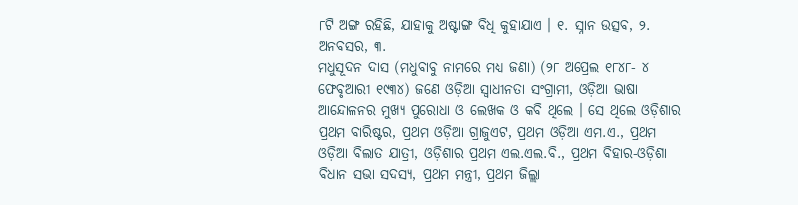୮ଟି ଅଙ୍ଗ ରହିଛି, ଯାହାକୁ ଅଷ୍ଟାଙ୍ଗ ବିଧି କୁହାଯାଏ । ୧. ସ୍ନାନ ଉତ୍ସବ, ୨. ଅନବସର, ୩.
ମଧୁସୂଦନ ଦାସ (ମଧୁବାବୁ ନାମରେ ମଧ୍ୟ ଜଣା) (୨୮ ଅପ୍ରେଲ ୧୮୪୮- ୪ ଫେବୃଆରୀ ୧୯୩୪) ଜଣେ ଓଡ଼ିଆ ସ୍ୱାଧୀନତା ସଂଗ୍ରାମୀ, ଓଡ଼ିଆ ଭାଷା ଆନ୍ଦୋଳନର ମୁଖ୍ୟ ପୁରୋଧା ଓ ଲେଖକ ଓ କବି ଥିଲେ । ସେ ଥିଲେ ଓଡ଼ିଶାର ପ୍ରଥମ ବାରିଷ୍ଟର, ପ୍ରଥମ ଓଡ଼ିଆ ଗ୍ରାଜୁଏଟ, ପ୍ରଥମ ଓଡ଼ିଆ ଏମ.ଏ., ପ୍ରଥମ ଓଡ଼ିଆ ବିଲାତ ଯାତ୍ରୀ, ଓଡ଼ିଶାର ପ୍ରଥମ ଏଲ.ଏଲ.ବି., ପ୍ରଥମ ବିହାର-ଓଡ଼ିଶା ବିଧାନ ସଭା ସଦସ୍ୟ, ପ୍ରଥମ ମନ୍ତ୍ରୀ, ପ୍ରଥମ ଜିଲ୍ଲା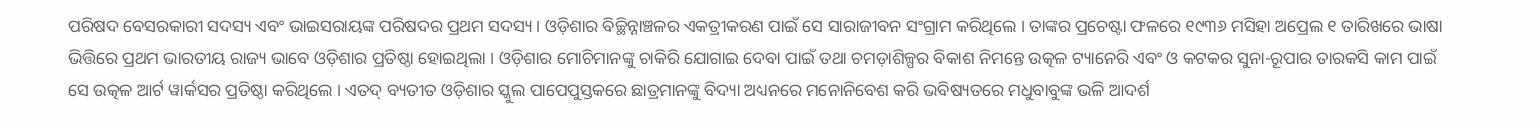ପରିଷଦ ବେସରକାରୀ ସଦସ୍ୟ ଏବଂ ଭାଇସରାୟଙ୍କ ପରିଷଦର ପ୍ରଥମ ସଦସ୍ୟ । ଓଡ଼ିଶାର ବିଚ୍ଛିନ୍ନାଞ୍ଚଳର ଏକତ୍ରୀକରଣ ପାଇଁ ସେ ସାରାଜୀବନ ସଂଗ୍ରାମ କରିଥିଲେ । ତାଙ୍କର ପ୍ରଚେଷ୍ଟା ଫଳରେ ୧୯୩୬ ମସିହା ଅପ୍ରେଲ ୧ ତାରିଖରେ ଭାଷା ଭିତ୍ତିରେ ପ୍ରଥମ ଭାରତୀୟ ରାଜ୍ୟ ଭାବେ ଓଡ଼ିଶାର ପ୍ରତିଷ୍ଠା ହୋଇଥିଲା । ଓଡ଼ିଶାର ମୋଚିମାନଙ୍କୁ ଚାକିରି ଯୋଗାଇ ଦେବା ପାଇଁ ତଥା ଚମଡ଼ାଶିଳ୍ପର ବିକାଶ ନିମନ୍ତେ ଉତ୍କଳ ଟ୍ୟାନେରି ଏବଂ ଓ କଟକର ସୁନା-ରୂପାର ତାରକସି କାମ ପାଇଁ ସେ ଉତ୍କଳ ଆର୍ଟ ୱାର୍କସର ପ୍ରତିଷ୍ଠା କରିଥିଲେ । ଏତଦ୍ ବ୍ୟତୀତ ଓଡ଼ିଶାର ସ୍କୁଲ ପାପେପୁସ୍ତକରେ ଛାତ୍ରମାନଙ୍କୁ ବିଦ୍ୟା ଅଧ୍ୟନରେ ମନୋନିବେଶ କରି ଭବିଷ୍ୟତରେ ମଧୁବାବୁଙ୍କ ଭଳି ଆଦର୍ଶ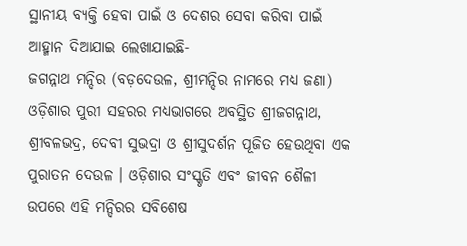ସ୍ଥାନୀୟ ବ୍ୟକ୍ତି ହେବା ପାଇଁ ଓ ଦେଶର ସେବା କରିବା ପାଇଁ ଆହ୍ମାନ ଦିଆଯାଇ ଲେଖାଯାଇଛି-
ଜଗନ୍ନାଥ ମନ୍ଦିର (ବଡ଼ଦେଉଳ, ଶ୍ରୀମନ୍ଦିର ନାମରେ ମଧ୍ୟ ଜଣା) ଓଡ଼ିଶାର ପୁରୀ ସହରର ମଧ୍ୟଭାଗରେ ଅବସ୍ଥିତ ଶ୍ରୀଜଗନ୍ନାଥ, ଶ୍ରୀବଳଭଦ୍ର, ଦେବୀ ସୁଭଦ୍ରା ଓ ଶ୍ରୀସୁଦର୍ଶନ ପୂଜିତ ହେଉଥିବା ଏକ ପୁରାତନ ଦେଉଳ । ଓଡ଼ିଶାର ସଂସ୍କୃତି ଏବଂ ଜୀବନ ଶୈଳୀ ଉପରେ ଏହି ମନ୍ଦିରର ସବିଶେଷ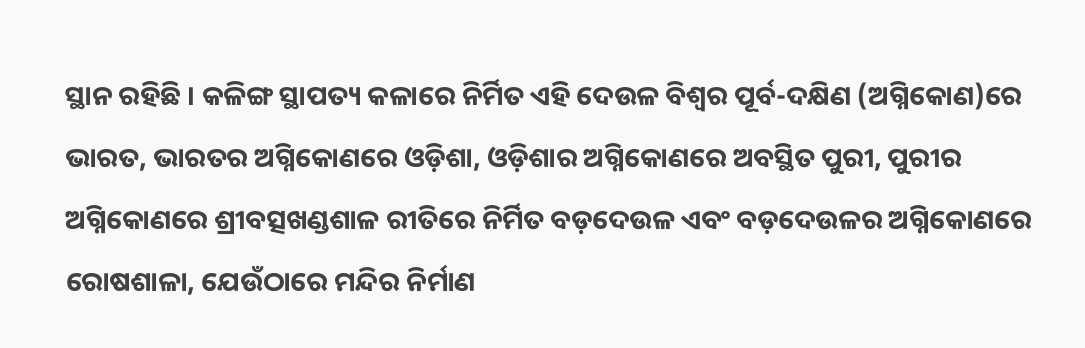ସ୍ଥାନ ରହିଛି । କଳିଙ୍ଗ ସ୍ଥାପତ୍ୟ କଳାରେ ନିର୍ମିତ ଏହି ଦେଉଳ ବିଶ୍ୱର ପୂର୍ବ-ଦକ୍ଷିଣ (ଅଗ୍ନିକୋଣ)ରେ ଭାରତ, ଭାରତର ଅଗ୍ନିକୋଣରେ ଓଡ଼ିଶା, ଓଡ଼ିଶାର ଅଗ୍ନିକୋଣରେ ଅବସ୍ଥିତ ପୁରୀ, ପୁରୀର ଅଗ୍ନିକୋଣରେ ଶ୍ରୀବତ୍ସଖଣ୍ଡଶାଳ ରୀତିରେ ନିର୍ମିତ ବଡ଼ଦେଉଳ ଏବଂ ବଡ଼ଦେଉଳର ଅଗ୍ନିକୋଣରେ ରୋଷଶାଳା, ଯେଉଁଠାରେ ମନ୍ଦିର ନିର୍ମାଣ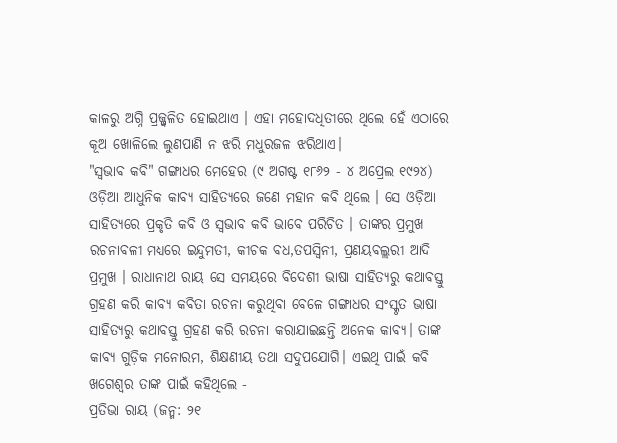କାଳରୁ ଅଗ୍ନି ପ୍ରଜ୍ଜ୍ୱଳିତ ହୋଇଥାଏ । ଏହା ମହୋଦଧିତୀରେ ଥିଲେ ହେଁ ଏଠାରେ କୂଅ ଖୋଳିଲେ ଲୁଣପାଣି ନ ଝରି ମଧୁରଜଳ ଝରିଥାଏ।
"ସ୍ୱଭାବ କବି" ଗଙ୍ଗାଧର ମେହେର (୯ ଅଗଷ୍ଟ ୧୮୬୨ - ୪ ଅପ୍ରେଲ ୧୯୨୪) ଓଡ଼ିଆ ଆଧୁନିକ କାବ୍ୟ ସାହିତ୍ୟରେ ଜଣେ ମହାନ କବି ଥିଲେ । ସେ ଓଡ଼ିଆ ସାହିତ୍ୟରେ ପ୍ରକୃତି କବି ଓ ସ୍ୱଭାବ କବି ଭାବେ ପରିଚିତ । ତାଙ୍କର ପ୍ରମୁଖ ରଚନାବଳୀ ମଧ୍ୟରେ ଇନ୍ଦୁମତୀ, କୀଚକ ବଧ,ତପସ୍ୱିନୀ, ପ୍ରଣୟବଲ୍ଲରୀ ଆଦି ପ୍ରମୁଖ । ରାଧାନାଥ ରାୟ ସେ ସମୟରେ ବିଦେଶୀ ଭାଷା ସାହିତ୍ୟରୁ କଥାବସ୍ତୁ ଗ୍ରହଣ କରି କାବ୍ୟ କବିତା ରଚନା କରୁଥିବା ବେଳେ ଗଙ୍ଗାଧର ସଂସ୍କୃତ ଭାଷା ସାହିତ୍ୟରୁ କଥାବସ୍ତୁ ଗ୍ରହଣ କରି ରଚନା କରାଯାଇଛନ୍ତି ଅନେକ କାବ୍ୟ। ତାଙ୍କ କାବ୍ୟ ଗୁଡ଼ିକ ମନୋରମ, ଶିକ୍ଷଣୀୟ ତଥା ସଦୁପଯୋଗି। ଏଇଥି ପାଇଁ କବି ଖଗେଶ୍ବର ତାଙ୍କ ପାଇଁ କହିଥିଲେ -
ପ୍ରତିଭା ରାୟ (ଜନ୍ମ: ୨୧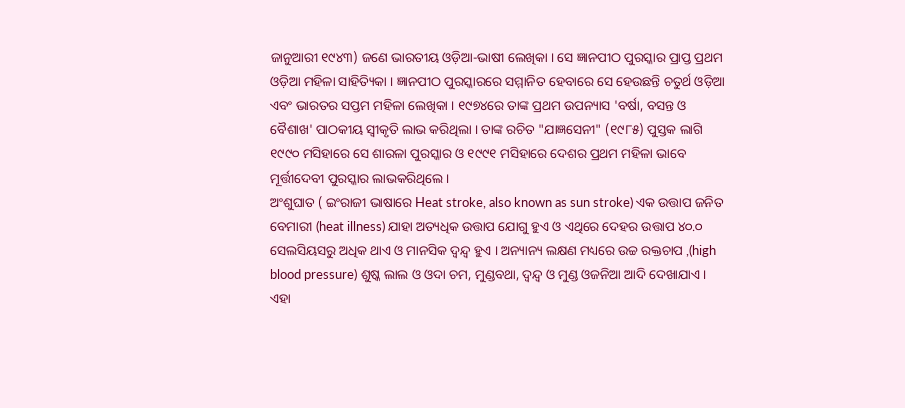ଜାନୁଆରୀ ୧୯୪୩) ଜଣେ ଭାରତୀୟ ଓଡ଼ିଆ-ଭାଷୀ ଲେଖିକା । ସେ ଜ୍ଞାନପୀଠ ପୁରସ୍କାର ପ୍ରାପ୍ତ ପ୍ରଥମ ଓଡ଼ିଆ ମହିଳା ସାହିତ୍ୟିକା । ଜ୍ଞାନପୀଠ ପୁରସ୍କାରରେ ସମ୍ମାନିତ ହେବାରେ ସେ ହେଉଛନ୍ତି ଚତୁର୍ଥ ଓଡ଼ିଆ ଏବଂ ଭାରତର ସପ୍ତମ ମହିଳା ଲେଖିକା । ୧୯୭୪ରେ ତାଙ୍କ ପ୍ରଥମ ଉପନ୍ୟାସ 'ବର୍ଷା, ବସନ୍ତ ଓ ବୈଶାଖ' ପାଠକୀୟ ସ୍ୱୀକୃତି ଲାଭ କରିଥିଲା । ତାଙ୍କ ରଚିତ "ଯାଜ୍ଞସେନୀ" (୧୯୮୫) ପୁସ୍ତକ ଲାଗି ୧୯୯୦ ମସିହାରେ ସେ ଶାରଳା ପୁରସ୍କାର ଓ ୧୯୯୧ ମସିହାରେ ଦେଶର ପ୍ରଥମ ମହିଳା ଭାବେ ମୂର୍ତ୍ତୀଦେବୀ ପୁରସ୍କାର ଲାଭକରିଥିଲେ ।
ଅଂଶୁଘାତ ( ଇଂରାଜୀ ଭାଷାରେ Heat stroke, also known as sun stroke) ଏକ ଉତ୍ତାପ ଜନିତ ବେମାରୀ (heat illness) ଯାହା ଅତ୍ୟଧିକ ଉତ୍ତାପ ଯୋଗୁ ହୁଏ ଓ ଏଥିରେ ଦେହର ଉତ୍ତାପ ୪୦.୦ ସେଲସିୟସରୁ ଅଧିକ ଥାଏ ଓ ମାନସିକ ଦ୍ୱନ୍ଦ୍ୱ ହୁଏ । ଅନ୍ୟାନ୍ୟ ଲକ୍ଷଣ ମଧ୍ୟରେ ଉଚ୍ଚ ରକ୍ତଚାପ ,(high blood pressure) ଶୁଷ୍କ ଲାଲ ଓ ଓଦା ଚମ, ମୁଣ୍ଡବଥା, ଦ୍ୱନ୍ଦ୍ୱ ଓ ମୁଣ୍ଡ ଓଜନିଆ ଆଦି ଦେଖାଯାଏ । ଏହା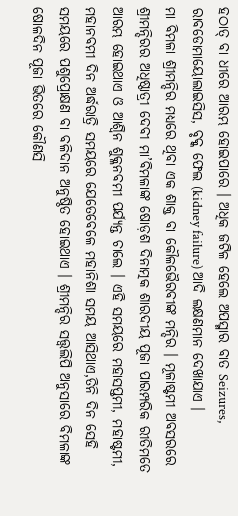ହଠାତ୍ ବା ଧୀରେ ଆରମ୍ଭ ହୋଇପାରେ । ଅଧିକ ଜଟିଳ ହେଲେ ଅପସ୍ମାର ବାତ Seizures, ରାବଡୋମାୟୋଲାଇସିସ, ବୃକ୍କ ଫେଲ (kidney failure) ଆଦି ଲକ୍ଷଣମାନ ଦେଖାଯାଏ ।
ମା ବିମଳା ଶ୍ରୀମନ୍ଦିର ମଧ୍ୟରେ ଥିବା ଏକ ଶାକ୍ତ ବା କୌଳଭୈରବୀଙ୍କ ମନ୍ଦିର । ମୂଳାଷ୍ଟମୀ ଅବସରରେ ଶ୍ରୀମନ୍ଦିରର ଅଧିଷ୍ଠାତ୍ରୀ ଦେବୀ ମା’ବିମଳାଙ୍କ ଷୋଡ଼ଶ ଦିନାତ୍ମକ ଶାରଦୀୟ ପୂଜା ପାରମ୍ପରିକ ରୀତିମତେ ଆରମ୍ଭ ହୋଇଥାଏ ଓ ଆଶ୍ୱିନ ଶୁକ୍ଳନବମୀ ପର୍ଯ୍ୟନ୍ତ ଚାଲେ । ଏହି ସମୟରେ ମହାସପ୍ତମୀ, ମହାଷ୍ଟମୀ, ମହାନବମୀ ଦିନ ଅର୍ଦ୍ଧରାତ୍ରି ସମୟରେ ଯେତେବେଳେ ମହାନିଶା ସମୟ ଆସିଥାଏ,ତିନି ଦିନ ସେହି ସମୟରେ ପଶୁପ୍ରୋକ୍ଷଣ ବା ବଳିଦାନ ଅନୁଷ୍ଠିତ ହୋଇଥାଏ । ଶ୍ରୀମନ୍ଦିର ସତ୍ତ୍ୱଲିପି ଅନୁସାରେ ବିମଳାଙ୍କ ଷୋଳଦିନ ପୂଜା ଭିତରେ କୌଣସି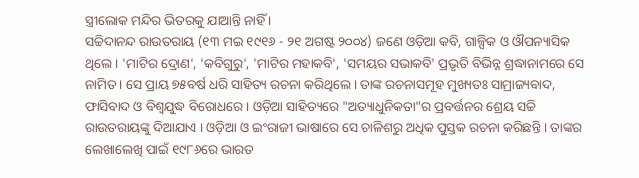ସ୍ତ୍ରୀଲୋକ ମନ୍ଦିର ଭିତରକୁ ଯାଆନ୍ତି ନାହିଁ ।
ସଚ୍ଚିଦାନନ୍ଦ ରାଉତରାୟ (୧୩ ମଇ ୧୯୧୬ - ୨୧ ଅଗଷ୍ଟ ୨୦୦୪) ଜଣେ ଓଡ଼ିଆ କବି, ଗାଳ୍ପିକ ଓ ଔପନ୍ୟାସିକ ଥିଲେ । 'ମାଟିର ଦ୍ରୋଣ', 'କବିଗୁରୁ', 'ମାଟିର ମହାକବି', 'ସମୟର ସଭାକବି' ପ୍ରଭୃତି ବିଭିନ୍ନ ଶ୍ରଦ୍ଧାନାମରେ ସେ ନାମିତ । ସେ ପ୍ରାୟ ୭୫ବର୍ଷ ଧରି ସାହିତ୍ୟ ରଚନା କରିଥିଲେ । ତାଙ୍କ ରଚନାସମୂହ ମୁଖ୍ୟତଃ ସାମ୍ରାଜ୍ୟବାଦ, ଫାସିବାଦ ଓ ବିଶ୍ୱଯୁଦ୍ଧ ବିରୋଧରେ । ଓଡ଼ିଆ ସାହିତ୍ୟରେ "ଅତ୍ୟାଧୁନିକତା"ର ପ୍ରବର୍ତ୍ତନର ଶ୍ରେୟ ସଚ୍ଚି ରାଉତରାୟଙ୍କୁ ଦିଆଯାଏ । ଓଡ଼ିଆ ଓ ଇଂରାଜୀ ଭାଷାରେ ସେ ଚାଳିଶରୁ ଅଧିକ ପୁସ୍ତକ ରଚନା କରିଛନ୍ତି । ତାଙ୍କର ଲେଖାଲେଖି ପାଇଁ ୧୯୮୬ରେ ଭାରତ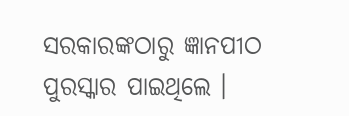ସରକାରଙ୍କଠାରୁ ଜ୍ଞାନପୀଠ ପୁରସ୍କାର ପାଇଥିଲେ ।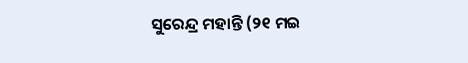ସୁରେନ୍ଦ୍ର ମହାନ୍ତି (୨୧ ମଇ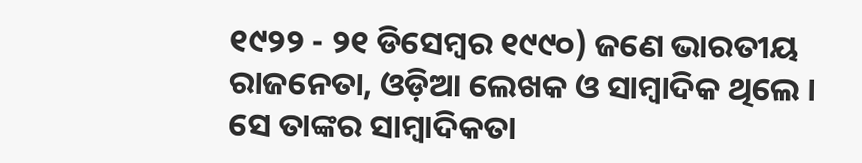୧୯୨୨ - ୨୧ ଡିସେମ୍ବର ୧୯୯୦) ଜଣେ ଭାରତୀୟ ରାଜନେତା, ଓଡ଼ିଆ ଲେଖକ ଓ ସାମ୍ବାଦିକ ଥିଲେ । ସେ ତାଙ୍କର ସାମ୍ବାଦିକତା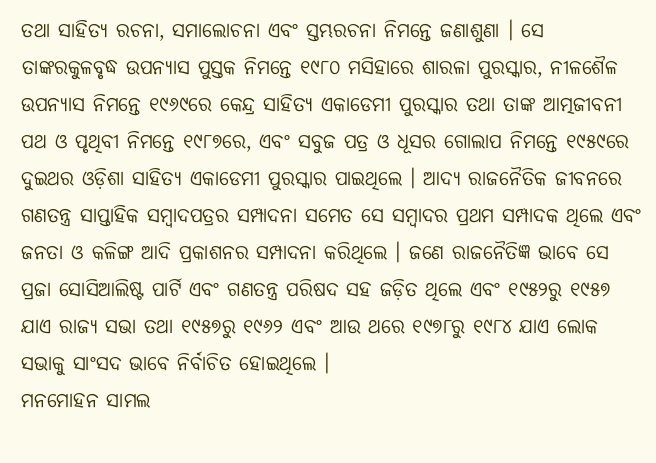ତଥା ସାହିତ୍ୟ ରଚନା, ସମାଲୋଚନା ଏବଂ ସ୍ତମ୍ଭରଚନା ନିମନ୍ତେ ଜଣାଶୁଣା । ସେ ତାଙ୍କରକୁଳବୃଦ୍ଧ ଉପନ୍ୟାସ ପୁସ୍ତକ ନିମନ୍ତେ ୧୯୮୦ ମସିହାରେ ଶାରଳା ପୁରସ୍କାର, ନୀଳଶୈଳ ଉପନ୍ୟାସ ନିମନ୍ତେ ୧୯୬୯ରେ କେନ୍ଦ୍ର ସାହିତ୍ୟ ଏକାଡେମୀ ପୁରସ୍କାର ତଥା ତାଙ୍କ ଆତ୍ମଜୀବନୀ ପଥ ଓ ପୃଥିବୀ ନିମନ୍ତେ ୧୯୮୭ରେ, ଏବଂ ସବୁଜ ପତ୍ର ଓ ଧୂସର ଗୋଲାପ ନିମନ୍ତେ ୧୯୫୯ରେ ଦୁଇଥର ଓଡ଼ିଶା ସାହିତ୍ୟ ଏକାଡେମୀ ପୁରସ୍କାର ପାଇଥିଲେ । ଆଦ୍ୟ ରାଜନୈତିକ ଜୀବନରେ ଗଣତନ୍ତ୍ର ସାପ୍ତାହିକ ସମ୍ବାଦପତ୍ରର ସମ୍ପାଦନା ସମେତ ସେ ସମ୍ବାଦର ପ୍ରଥମ ସମ୍ପାଦକ ଥିଲେ ଏବଂ ଜନତା ଓ କଳିଙ୍ଗ ଆଦି ପ୍ରକାଶନର ସମ୍ପାଦନା କରିଥିଲେ । ଜଣେ ରାଜନୈତିଜ୍ଞ ଭାବେ ସେ ପ୍ରଜା ସୋସିଆଲିଷ୍ଟ ପାର୍ଟି ଏବଂ ଗଣତନ୍ତ୍ର ପରିଷଦ ସହ ଜଡ଼ିତ ଥିଲେ ଏବଂ ୧୯୫୨ରୁ ୧୯୫୭ ଯାଏ ରାଜ୍ୟ ସଭା ତଥା ୧୯୫୭ରୁ ୧୯୬୨ ଏବଂ ଆଉ ଥରେ ୧୯୭୮ରୁ ୧୯୮୪ ଯାଏ ଲୋକ ସଭାକୁ ସାଂସଦ ଭାବେ ନିର୍ବାଚିତ ହୋଇଥିଲେ ।
ମନମୋହନ ସାମଲ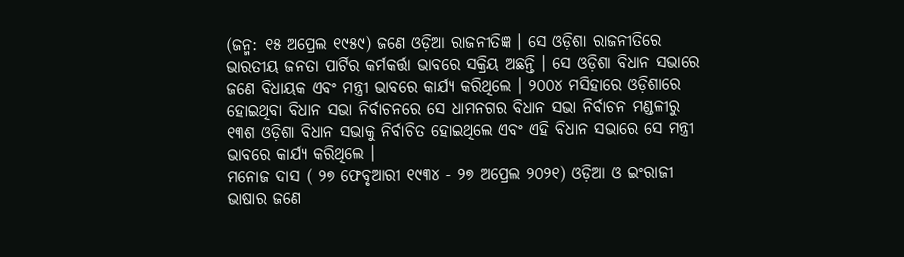(ଜନ୍ମ: ୧୫ ଅପ୍ରେଲ ୧୯୫୯) ଜଣେ ଓଡ଼ିଆ ରାଜନୀତିଜ୍ଞ । ସେ ଓଡ଼ିଶା ରାଜନୀତିରେ ଭାରତୀୟ ଜନତା ପାର୍ଟିର କର୍ମକର୍ତ୍ତା ଭାବରେ ସକ୍ରିୟ ଅଛନ୍ତି । ସେ ଓଡ଼ିଶା ବିଧାନ ସଭାରେ ଜଣେ ବିଧାୟକ ଏବଂ ମନ୍ତ୍ରୀ ଭାବରେ କାର୍ଯ୍ୟ କରିଥିଲେ । ୨୦୦୪ ମସିହାରେ ଓଡ଼ିଶାରେ ହୋଇଥିବା ବିଧାନ ସଭା ନିର୍ବାଚନରେ ସେ ଧାମନଗର ବିଧାନ ସଭା ନିର୍ବାଚନ ମଣ୍ଡଳୀରୁ ୧୩ଶ ଓଡ଼ିଶା ବିଧାନ ସଭାକୁ ନିର୍ବାଚିତ ହୋଇଥିଲେ ଏବଂ ଏହି ବିଧାନ ସଭାରେ ସେ ମନ୍ତ୍ରୀ ଭାବରେ କାର୍ଯ୍ୟ କରିଥିଲେ ।
ମନୋଜ ଦାସ ( ୨୭ ଫେବୃଆରୀ ୧୯୩୪ - ୨୭ ଅପ୍ରେଲ ୨୦୨୧) ଓଡ଼ିଆ ଓ ଇଂରାଜୀ ଭାଷାର ଜଣେ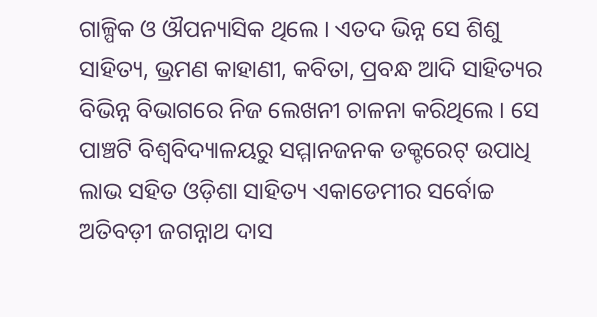ଗାଳ୍ପିକ ଓ ଔପନ୍ୟାସିକ ଥିଲେ । ଏତଦ ଭିନ୍ନ ସେ ଶିଶୁ ସାହିତ୍ୟ, ଭ୍ରମଣ କାହାଣୀ, କବିତା, ପ୍ରବନ୍ଧ ଆଦି ସାହିତ୍ୟର ବିଭିନ୍ନ ବିଭାଗରେ ନିଜ ଲେଖନୀ ଚାଳନା କରିଥିଲେ । ସେ ପାଞ୍ଚଟି ବିଶ୍ୱବିଦ୍ୟାଳୟରୁ ସମ୍ମାନଜନକ ଡକ୍ଟରେଟ୍ ଉପାଧି ଲାଭ ସହିତ ଓଡ଼ିଶା ସାହିତ୍ୟ ଏକାଡେମୀର ସର୍ବୋଚ୍ଚ ଅତିବଡ଼ୀ ଜଗନ୍ନାଥ ଦାସ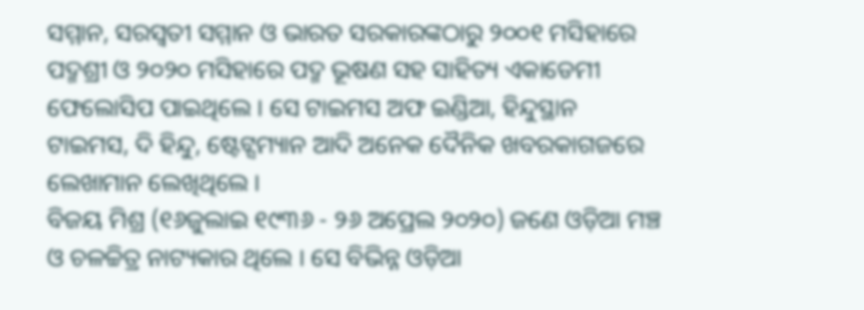ସମ୍ମାନ, ସରସ୍ୱତୀ ସମ୍ମାନ ଓ ଭାରତ ସରକାରଙ୍କଠାରୁ ୨୦୦୧ ମସିହାରେ ପଦ୍ମଶ୍ରୀ ଓ ୨୦୨୦ ମସିହାରେ ପଦ୍ମ ଭୂଷଣ ସହ ସାହିତ୍ୟ ଏକାଡେମୀ ଫେଲୋସିପ ପାଇଥିଲେ । ସେ ଟାଇମସ ଅଫ ଇଣ୍ଡିଆ, ହିନ୍ଦୁସ୍ଥାନ ଟାଇମସ, ଦି ହିନ୍ଦୁ, ଷ୍ଟେଟ୍ସମ୍ୟାନ ଆଦି ଅନେକ ଦୈନିକ ଖବରକାଗଜରେ ଲେଖାମାନ ଲେଖିଥିଲେ ।
ବିଜୟ ମିଶ୍ର (୧୬ଜୁଲାଇ ୧୯୩୬ - ୨୬ ଅପ୍ରେଲ ୨୦୨୦) ଜଣେ ଓଡ଼ିଆ ମଞ୍ଚ ଓ ଚଳଚ୍ଚିତ୍ର ନାଟ୍ୟକାର ଥିଲେ । ସେ ବିଭିନ୍ନ ଓଡ଼ିଆ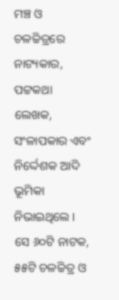ମଞ୍ଚ ଓ ଚଳଚ୍ଚିତ୍ରରେ ନାଟ୍ୟକାର, ପଟ୍ଟକଥା ଲେଖକ, ସଂଳାପକାର ଏବଂ ନିର୍ଦ୍ଦେଶକ ଆଦି ଭୂମିକା ନିଭାଇଥିଲେ । ସେ ୬୦ଟି ନାଟକ, ୫୫ଟି ଚଳଚ୍ଚିତ୍ର ଓ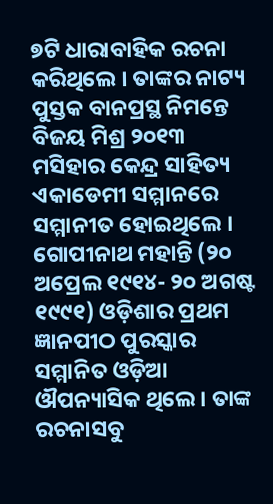୭ଟି ଧାରାବାହିକ ରଚନା କରିଥିଲେ । ତାଙ୍କର ନାଟ୍ୟ ପୁସ୍ତକ ବାନପ୍ରସ୍ଥ ନିମନ୍ତେ ବିଜୟ ମିଶ୍ର ୨୦୧୩ ମସିହାର କେନ୍ଦ୍ର ସାହିତ୍ୟ ଏକାଡେମୀ ସମ୍ମାନରେ ସମ୍ମାନୀତ ହୋଇଥିଲେ ।
ଗୋପୀନାଥ ମହାନ୍ତି (୨୦ ଅପ୍ରେଲ ୧୯୧୪- ୨୦ ଅଗଷ୍ଟ ୧୯୯୧) ଓଡ଼ିଶାର ପ୍ରଥମ ଜ୍ଞାନପୀଠ ପୁରସ୍କାର ସମ୍ମାନିତ ଓଡ଼ିଆ ଔପନ୍ୟାସିକ ଥିଲେ । ତାଙ୍କ ରଚନାସବୁ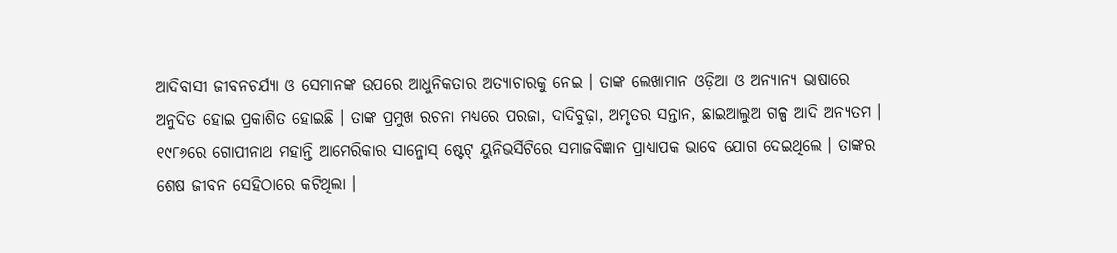ଆଦିବାସୀ ଜୀବନଚର୍ଯ୍ୟା ଓ ସେମାନଙ୍କ ଉପରେ ଆଧୁନିକତାର ଅତ୍ୟାଚାରକୁ ନେଇ । ତାଙ୍କ ଲେଖାମାନ ଓଡ଼ିଆ ଓ ଅନ୍ୟାନ୍ୟ ଭାଷାରେ ଅନୁଦିତ ହୋଇ ପ୍ରକାଶିତ ହୋଇଛି । ତାଙ୍କ ପ୍ରମୁଖ ରଚନା ମଧ୍ୟରେ ପରଜା, ଦାଦିବୁଢ଼ା, ଅମୃତର ସନ୍ତାନ, ଛାଇଆଲୁଅ ଗଳ୍ପ ଆଦି ଅନ୍ୟତମ । ୧୯୮୬ରେ ଗୋପୀନାଥ ମହାନ୍ତି ଆମେରିକାର ସାନ୍ଜୋସ୍ ଷ୍ଟେଟ୍ ୟୁନିଭର୍ସିଟିରେ ସମାଜବିଜ୍ଞାନ ପ୍ରାଧ୍ୟାପକ ଭାବେ ଯୋଗ ଦେଇଥିଲେ । ତାଙ୍କର ଶେଷ ଜୀବନ ସେହିଠାରେ କଟିଥିଲା ।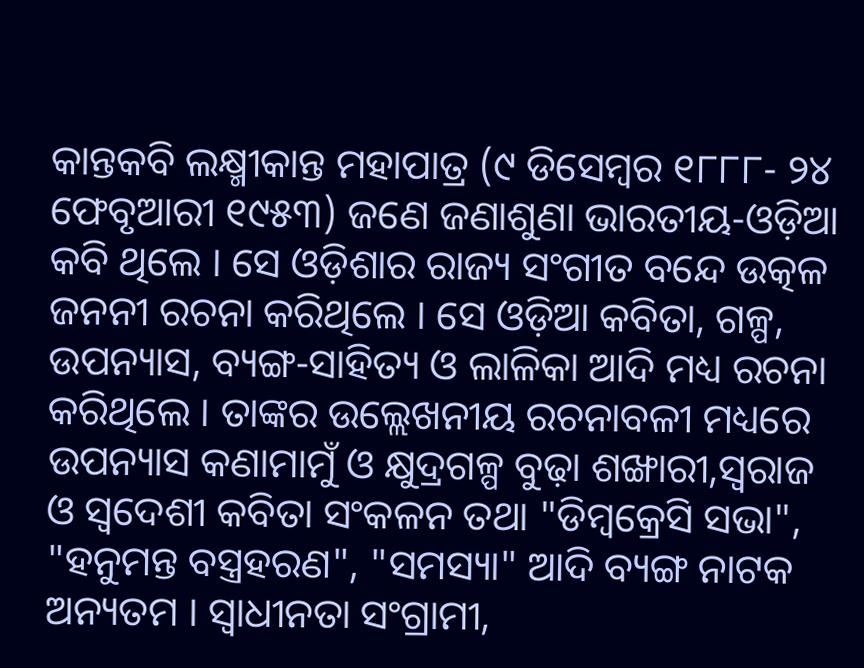କାନ୍ତକବି ଲକ୍ଷ୍ମୀକାନ୍ତ ମହାପାତ୍ର (୯ ଡିସେମ୍ବର ୧୮୮୮- ୨୪ ଫେବୃଆରୀ ୧୯୫୩) ଜଣେ ଜଣାଶୁଣା ଭାରତୀୟ-ଓଡ଼ିଆ କବି ଥିଲେ । ସେ ଓଡ଼ିଶାର ରାଜ୍ୟ ସଂଗୀତ ବନ୍ଦେ ଉତ୍କଳ ଜନନୀ ରଚନା କରିଥିଲେ । ସେ ଓଡ଼ିଆ କବିତା, ଗଳ୍ପ, ଉପନ୍ୟାସ, ବ୍ୟଙ୍ଗ-ସାହିତ୍ୟ ଓ ଲାଳିକା ଆଦି ମଧ୍ୟ ରଚନା କରିଥିଲେ । ତାଙ୍କର ଉଲ୍ଲେଖନୀୟ ରଚନାବଳୀ ମଧ୍ୟରେ ଉପନ୍ୟାସ କଣାମାମୁଁ ଓ କ୍ଷୁଦ୍ରଗଳ୍ପ ବୁଢ଼ା ଶଙ୍ଖାରୀ,ସ୍ୱରାଜ ଓ ସ୍ୱଦେଶୀ କବିତା ସଂକଳନ ତଥା "ଡିମ୍ବକ୍ରେସି ସଭା", "ହନୁମନ୍ତ ବସ୍ତ୍ରହରଣ", "ସମସ୍ୟା" ଆଦି ବ୍ୟଙ୍ଗ ନାଟକ ଅନ୍ୟତମ । ସ୍ୱାଧୀନତା ସଂଗ୍ରାମୀ,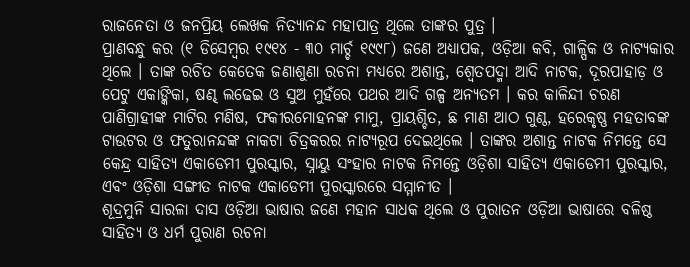ରାଜନେତା ଓ ଜନପ୍ରିୟ ଲେଖକ ନିତ୍ୟାନନ୍ଦ ମହାପାତ୍ର ଥିଲେ ତାଙ୍କର ପୁତ୍ର ।
ପ୍ରାଣବନ୍ଧୁ କର (୧ ଡିସେମ୍ବର ୧୯୧୪ - ୩୦ ମାର୍ଚ୍ଚ ୧୯୯୮) ଜଣେ ଅଧ୍ୟାପକ, ଓଡ଼ିଆ କବି, ଗାଳ୍ପିକ ଓ ନାଟ୍ୟକାର ଥିଲେ । ତାଙ୍କ ରଚିତ କେତେକ ଜଣାଶୁଣା ରଚନା ମଧ୍ୟରେ ଅଶାନ୍ତ, ଶ୍ୱେତପଦ୍ମା ଆଦି ନାଟକ, ଦୂରପାହାଡ଼ ଓ ପେଟୁ ଏକାଙ୍କିକା, ଷଣ୍ଢ ଲଢେଇ ଓ ସୁଅ ମୁହଁରେ ପଥର ଆଦି ଗଳ୍ପ ଅନ୍ୟତମ । କର କାଳିନ୍ଦୀ ଚରଣ ପାଣିଗ୍ରାହୀଙ୍କ ମାଟିର ମଣିଷ, ଫକୀରମୋହନଙ୍କ ମାମୁ, ପ୍ରାୟଶ୍ଚିତ, ଛ ମାଣ ଆଠ ଗୁଣ୍ଠ, ହରେକୃଷ୍ଣ ମହତାବଙ୍କ ଟାଉଟର ଓ ଫତୁରାନନ୍ଦଙ୍କ ନାକଟା ଚିତ୍ରକରର ନାଟ୍ୟରୂପ ଦେଇଥିଲେ । ତାଙ୍କର ଅଶାନ୍ତ ନାଟକ ନିମନ୍ତେ ସେ କେନ୍ଦ୍ର ସାହିତ୍ୟ ଏକାଡେମୀ ପୁରସ୍କାର, ସ୍ନାୟୁ ସଂହାର ନାଟକ ନିମନ୍ତେ ଓଡ଼ିଶା ସାହିତ୍ୟ ଏକାଡେମୀ ପୁରସ୍କାର, ଏବଂ ଓଡ଼ିଶା ସଙ୍ଗୀତ ନାଟକ ଏକାଡେମୀ ପୁରସ୍କାରରେ ସମ୍ମାନୀତ ।
ଶୂଦ୍ରମୁନି ସାରଳା ଦାସ ଓଡ଼ିଆ ଭାଷାର ଜଣେ ମହାନ ସାଧକ ଥିଲେ ଓ ପୁରାତନ ଓଡ଼ିଆ ଭାଷାରେ ବଳିଷ୍ଠ ସାହିତ୍ୟ ଓ ଧର୍ମ ପୁରାଣ ରଚନା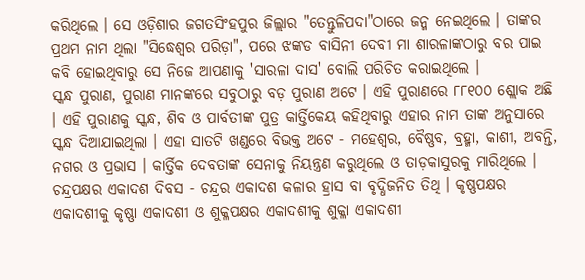କରିଥିଲେ । ସେ ଓଡ଼ିଶାର ଜଗତସିଂହପୁର ଜିଲ୍ଲାର "ତେନ୍ତୁଳିପଦା"ଠାରେ ଜନ୍ମ ନେଇଥିଲେ । ତାଙ୍କର ପ୍ରଥମ ନାମ ଥିଲା "ସିଦ୍ଧେଶ୍ୱର ପରିଡ଼ା", ପରେ ଝଙ୍କଡ ବାସିନୀ ଦେବୀ ମା ଶାରଳାଙ୍କଠାରୁ ବର ପାଇ କବି ହୋଇଥିବାରୁ ସେ ନିଜେ ଆପଣାକୁ 'ସାରଳା ଦାସ' ବୋଲି ପରିଚିତ କରାଇଥିଲେ ।
ସ୍କନ୍ଧ ପୁରାଣ, ପୁରାଣ ମାନଙ୍କରେ ସବୁଠାରୁ ବଡ଼ ପୁରାଣ ଅଟେ । ଏହି ପୁରାଣରେ ୮୮୧୦୦ ଶ୍ଲୋକ ଅଛି । ଏହି ପୁରାଣକୁ ସ୍କନ୍ଧ, ଶିବ ଓ ପାର୍ବତୀଙ୍କ ପୁତ୍ର କାର୍ତ୍ତିକେୟ କହିଥିବାରୁ ଏହାର ନାମ ତାଙ୍କ ଅନୁସାରେ ସ୍କନ୍ଧ ଦିଆଯାଇଥିଲା । ଏହା ସାତଟି ଖଣ୍ଡରେ ବିଭକ୍ତ ଅଟେ - ମହେଶ୍ୱର, ବୈଷ୍ଣବ, ବ୍ରହ୍ମା, କାଶୀ, ଅବନ୍ତି, ନଗର ଓ ପ୍ରଭାସ । କାର୍ତ୍ତିକ ଦେବତାଙ୍କ ସେନାକୁ ନିୟନ୍ତ୍ରଣ କରୁଥିଲେ ଓ ତାଡ଼କାସୁରକୁ ମାରିଥିଲେ ।
ଚନ୍ଦ୍ରପକ୍ଷର ଏକାଦଶ ଦିବସ - ଚନ୍ଦ୍ରର ଏକାଦଶ କଳାର ହ୍ରାସ ବା ବୃଦ୍ଧିଜନିତ ତିଥି । କୃଷ୍ଣପକ୍ଷର ଏକାଦଶୀକୁ କୃଷ୍ଣା ଏକାଦଶୀ ଓ ଶୁକ୍ଳପକ୍ଷର ଏକାଦଶୀକୁ ଶୁକ୍ଳା ଏକାଦଶୀ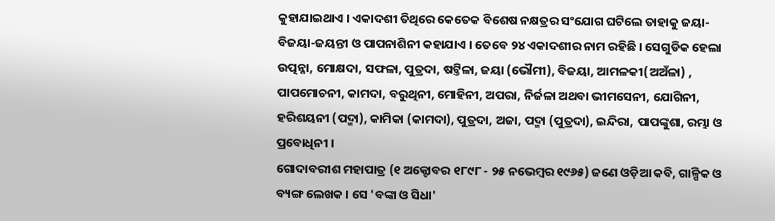କୁହାଯାଇଥାଏ । ଏକାଦଶୀ ତିଥିରେ କେତେକ ବିଶେଷ ନକ୍ଷତ୍ରର ସଂଯୋଗ ଘଟିଲେ ତାହାକୁ ଜୟା-ବିଜୟା-ଜୟନ୍ତୀ ଓ ପାପନାଶିନୀ କହାଯାଏ । ତେବେ ୨୪ ଏକାଦଶୀର ନାମ ରହିଛି । ସେଗୁଡିକ ହେଲା ଉତ୍ପନ୍ନା, ମୋକ୍ଷଦା, ସଫଳା, ପୁତ୍ରଦା, ଷଟ୍ତିଳା, ଜୟା (ଭୌମୀ), ବିଜୟା, ଆମଳକୀ(ଅଅଁଳା) , ପାପମୋଚନୀ, କାମଦା, ବରୁଥିନୀ, ମୋହିନୀ, ଅପରା, ନିର୍ଜଳା ଅଥବା ଭୀମସେନୀ, ଯୋଗିନୀ, ହରିଶୟନୀ (ପଦ୍ମା), କାମିକା (କାମଦା), ପୁତ୍ରଦା, ଅଜା, ପଦ୍ମା (ପୁତ୍ରଦା), ଇନ୍ଦିରା, ପାପଙ୍କୁଶା, ରମ୍ଭା ଓ ପ୍ରବୋଧିନୀ ।
ଗୋଦାବରୀଶ ମହାପାତ୍ର (୧ ଅକ୍ଟୋବର ୧୮୯୮ - ୨୫ ନଭେମ୍ବର ୧୯୬୫) ଜଣେ ଓଡ଼ିଆ କବି, ଗାଳ୍ପିକ ଓ ବ୍ୟଙ୍ଗ ଲେଖକ । ସେ 'ବଙ୍କା ଓ ସିଧା'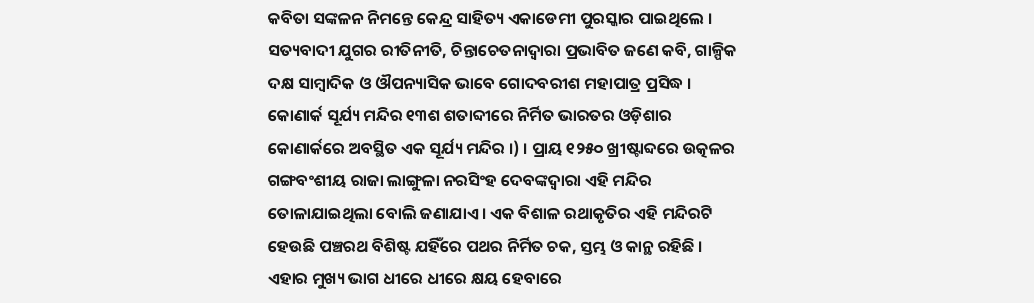କବିତା ସଙ୍କଳନ ନିମନ୍ତେ କେନ୍ଦ୍ର ସାହିତ୍ୟ ଏକାଡେମୀ ପୁରସ୍କାର ପାଇଥିଲେ । ସତ୍ୟବାଦୀ ଯୁଗର ରୀତିନୀତି, ଚିନ୍ତାଚେତନାଦ୍ୱାରା ପ୍ରଭାବିତ ଜଣେ କବି, ଗାଳ୍ପିକ ଦକ୍ଷ ସାମ୍ବାଦିକ ଓ ଔପନ୍ୟାସିକ ଭାବେ ଗୋଦବରୀଶ ମହାପାତ୍ର ପ୍ରସିଦ୍ଧ ।
କୋଣାର୍କ ସୂର୍ଯ୍ୟ ମନ୍ଦିର ୧୩ଶ ଶତାବ୍ଦୀରେ ନିର୍ମିତ ଭାରତର ଓଡ଼ିଶାର କୋଣାର୍କରେ ଅବସ୍ଥିତ ଏକ ସୂର୍ଯ୍ୟ ମନ୍ଦିର ।) । ପ୍ରାୟ ୧୨୫୦ ଖ୍ରୀଷ୍ଟାବ୍ଦରେ ଉତ୍କଳର ଗଙ୍ଗବଂଶୀୟ ରାଜା ଲାଙ୍ଗୁଳା ନରସିଂହ ଦେବଙ୍କଦ୍ୱାରା ଏହି ମନ୍ଦିର ତୋଳାଯାଇଥିଲା ବୋଲି ଜଣାଯାଏ । ଏକ ବିଶାଳ ରଥାକୃତିର ଏହି ମନ୍ଦିରଟି ହେଉଛି ପଞ୍ଚରଥ ବିଶିଷ୍ଟ ଯହିଁରେ ପଥର ନିର୍ମିତ ଚକ, ସ୍ତମ୍ଭ ଓ କାନ୍ଥ ରହିଛି । ଏହାର ମୁଖ୍ୟ ଭାଗ ଧୀରେ ଧୀରେ କ୍ଷୟ ହେବାରେ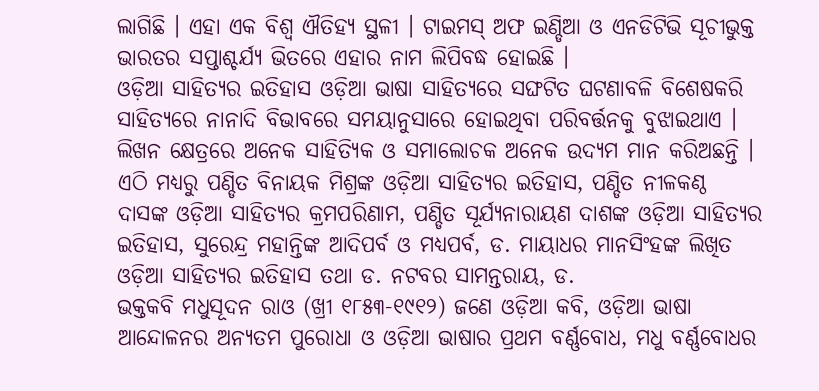ଲାଗିଛି । ଏହା ଏକ ବିଶ୍ୱ ଐତିହ୍ୟ ସ୍ଥଳୀ । ଟାଇମସ୍ ଅଫ ଇଣ୍ଡିଆ ଓ ଏନଡିଟିଭି ସୂଚୀଭୁକ୍ତ ଭାରତର ସପ୍ତାଶ୍ଚର୍ଯ୍ୟ ଭିତରେ ଏହାର ନାମ ଲିପିବଦ୍ଧ ହୋଇଛି ।
ଓଡ଼ିଆ ସାହିତ୍ୟର ଇତିହାସ ଓଡ଼ିଆ ଭାଷା ସାହିତ୍ୟରେ ସଙ୍ଘଟିତ ଘଟଣାବଳି ବିଶେଷକରି ସାହିତ୍ୟରେ ନାନାଦି ବିଭାବରେ ସମୟାନୁସାରେ ହୋଇଥିବା ପରିବର୍ତ୍ତନକୁ ବୁଝାଇଥାଏ । ଲିଖନ କ୍ଷେତ୍ରରେ ଅନେକ ସାହିତ୍ୟିକ ଓ ସମାଲୋଚକ ଅନେକ ଉଦ୍ୟମ ମାନ କରିଅଛନ୍ତି । ଏଠି ମଧ୍ୟରୁ ପଣ୍ଡିତ ବିନାୟକ ମିଶ୍ରଙ୍କ ଓଡ଼ିଆ ସାହିତ୍ୟର ଇତିହାସ, ପଣ୍ଡିତ ନୀଳକଣ୍ଠ ଦାସଙ୍କ ଓଡ଼ିଆ ସାହିତ୍ୟର କ୍ରମପରିଣାମ, ପଣ୍ଡିତ ସୂର୍ଯ୍ୟନାରାୟଣ ଦାଶଙ୍କ ଓଡ଼ିଆ ସାହିତ୍ୟର ଇତିହାସ, ସୁରେନ୍ଦ୍ର ମହାନ୍ତିଙ୍କ ଆଦିପର୍ବ ଓ ମଧ୍ୟପର୍ବ, ଡ. ମାୟାଧର ମାନସିଂହଙ୍କ ଲିଖିତ ଓଡ଼ିଆ ସାହିତ୍ୟର ଇତିହାସ ତଥା ଡ. ନଟବର ସାମନ୍ତରାୟ, ଡ.
ଭକ୍ତକବି ମଧୁସୂଦନ ରାଓ (ଖ୍ରୀ ୧୮୫୩-୧୯୧୨) ଜଣେ ଓଡ଼ିଆ କବି, ଓଡ଼ିଆ ଭାଷା ଆନ୍ଦୋଳନର ଅନ୍ୟତମ ପୁରୋଧା ଓ ଓଡ଼ିଆ ଭାଷାର ପ୍ରଥମ ବର୍ଣ୍ଣବୋଧ, ମଧୁ ବର୍ଣ୍ଣବୋଧର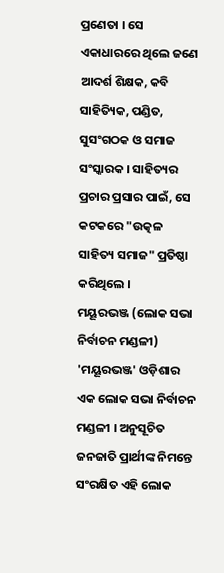ପ୍ରଣେତା । ସେ ଏକାଧାରରେ ଥିଲେ ଜଣେ ଆଦର୍ଶ ଶିକ୍ଷକ, କବି ସାହିତ୍ୟିକ, ପଣ୍ଡିତ, ସୁସଂଗଠକ ଓ ସମାଜ ସଂସ୍କାରକ । ସାହିତ୍ୟର ପ୍ରଚାର ପ୍ରସାର ପାଇଁ, ସେ କଟକରେ "ଉତ୍କଳ ସାହିତ୍ୟ ସମାଜ" ପ୍ରତିଷ୍ଠା କରିଥିଲେ ।
ମୟୂରଭଞ୍ଜ (ଲୋକ ସଭା ନିର୍ବାଚନ ମଣ୍ଡଳୀ)
'ମୟୂରଭଞ୍ଜ' ଓଡ଼ିଶାର ଏକ ଲୋକ ସଭା ନିର୍ବାଚନ ମଣ୍ଡଳୀ । ଅନୁସୂଚିତ ଜନଜାତି ପ୍ରାର୍ଥୀଙ୍କ ନିମନ୍ତେ ସଂରକ୍ଷିତ ଏହି ଲୋକ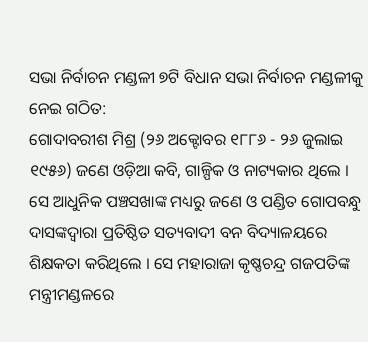ସଭା ନିର୍ବାଚନ ମଣ୍ଡଳୀ ୭ଟି ବିଧାନ ସଭା ନିର୍ବାଚନ ମଣ୍ଡଳୀକୁ ନେଇ ଗଠିତ:
ଗୋଦାବରୀଶ ମିଶ୍ର (୨୬ ଅକ୍ଟୋବର ୧୮୮୬ - ୨୬ ଜୁଲାଇ ୧୯୫୬) ଜଣେ ଓଡ଼ିଆ କବି, ଗାଳ୍ପିକ ଓ ନାଟ୍ୟକାର ଥିଲେ । ସେ ଆଧୁନିକ ପଞ୍ଚସଖାଙ୍କ ମଧ୍ୟରୁ ଜଣେ ଓ ପଣ୍ଡିତ ଗୋପବନ୍ଧୁ ଦାସଙ୍କଦ୍ୱାରା ପ୍ରତିଷ୍ଠିତ ସତ୍ୟବାଦୀ ବନ ବିଦ୍ୟାଳୟରେ ଶିକ୍ଷକତା କରିଥିଲେ । ସେ ମହାରାଜା କୃଷ୍ଣଚନ୍ଦ୍ର ଗଜପତିଙ୍କ ମନ୍ତ୍ରୀମଣ୍ଡଳରେ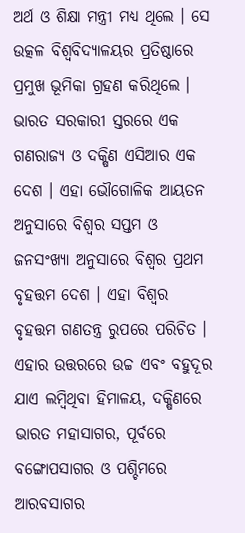ଅର୍ଥ ଓ ଶିକ୍ଷା ମନ୍ତ୍ରୀ ମଧ୍ୟ ଥିଲେ । ସେ ଉତ୍କଳ ବିଶ୍ୱବିଦ୍ୟାଳୟର ପ୍ରତିଷ୍ଠାରେ ପ୍ରମୁଖ ଭୂମିକା ଗ୍ରହଣ କରିଥିଲେ ।
ଭାରତ ସରକାରୀ ସ୍ତରରେ ଏକ ଗଣରାଜ୍ୟ ଓ ଦକ୍ଷିଣ ଏସିଆର ଏକ ଦେଶ । ଏହା ଭୌଗୋଳିକ ଆୟତନ ଅନୁସାରେ ବିଶ୍ୱର ସପ୍ତମ ଓ ଜନସଂଖ୍ୟା ଅନୁସାରେ ବିଶ୍ୱର ପ୍ରଥମ ବୃହତ୍ତମ ଦେଶ । ଏହା ବିଶ୍ୱର ବୃହତ୍ତମ ଗଣତନ୍ତ୍ର ରୁପରେ ପରିଚିତ । ଏହାର ଉତ୍ତରରେ ଉଚ୍ଚ ଏବଂ ବହୁଦୂର ଯାଏ ଲମ୍ବିଥିବା ହିମାଳୟ, ଦକ୍ଷିଣରେ ଭାରତ ମହାସାଗର, ପୂର୍ବରେ ବଙ୍ଗୋପସାଗର ଓ ପଶ୍ଚିମରେ ଆରବସାଗର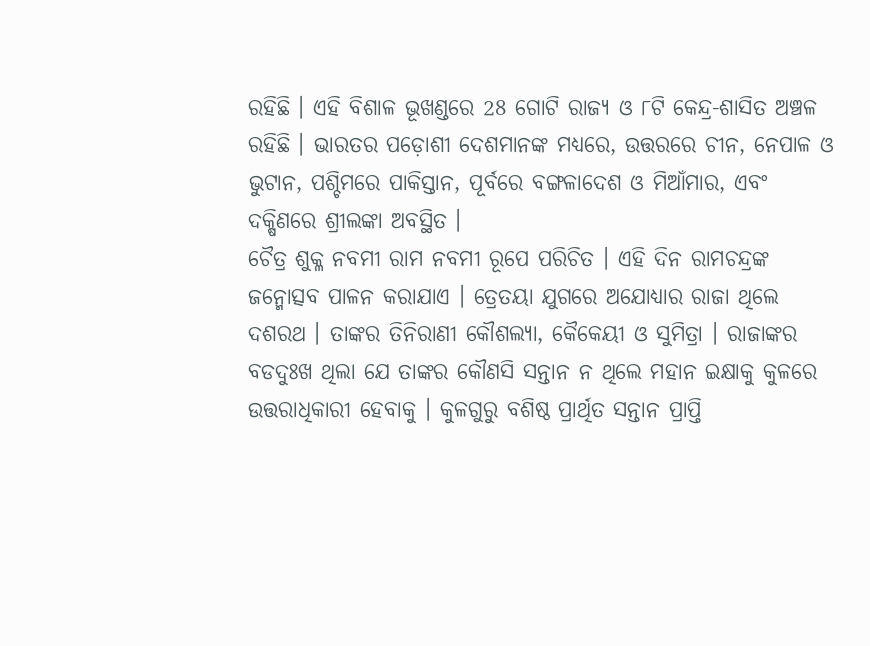ରହିଛି । ଏହି ବିଶାଳ ଭୂଖଣ୍ଡରେ 28 ଗୋଟି ରାଜ୍ୟ ଓ ୮ଟି କେନ୍ଦ୍ର-ଶାସିତ ଅଞ୍ଚଳ ରହିଛି । ଭାରତର ପଡ଼ୋଶୀ ଦେଶମାନଙ୍କ ମଧ୍ୟରେ, ଉତ୍ତରରେ ଚୀନ, ନେପାଳ ଓ ଭୁଟାନ, ପଶ୍ଚିମରେ ପାକିସ୍ତାନ, ପୂର୍ବରେ ବଙ୍ଗଳାଦେଶ ଓ ମିଆଁମାର, ଏବଂ ଦକ୍ଷିଣରେ ଶ୍ରୀଲଙ୍କା ଅବସ୍ଥିତ ।
ଚୈତ୍ର ଶୁକ୍ଳ ନବମୀ ରାମ ନବମୀ ରୂପେ ପରିଚିତ । ଏହି ଦିନ ରାମଚନ୍ଦ୍ରଙ୍କ ଜନ୍ମୋତ୍ସବ ପାଳନ କରାଯାଏ । ତ୍ରେତୟା ଯୁଗରେ ଅଯୋଧ୍ୟାର ରାଜା ଥିଲେ ଦଶରଥ । ତାଙ୍କର ତିନିରାଣୀ କୌଶଲ୍ୟା, କୈକେୟୀ ଓ ସୁମିତ୍ରା । ରାଜାଙ୍କର ବଡଦୁଃଖ ଥିଲା ଯେ ତାଙ୍କର କୌଣସି ସନ୍ତାନ ନ ଥିଲେ ମହାନ ଇକ୍ଷାକୁ କୁଳରେ ଉତ୍ତରାଧିକାରୀ ହେବାକୁ । କୁଳଗୁରୁ ବଶିଷ୍ଠ ପ୍ରାର୍ଥିତ ସନ୍ତାନ ପ୍ରାପ୍ତି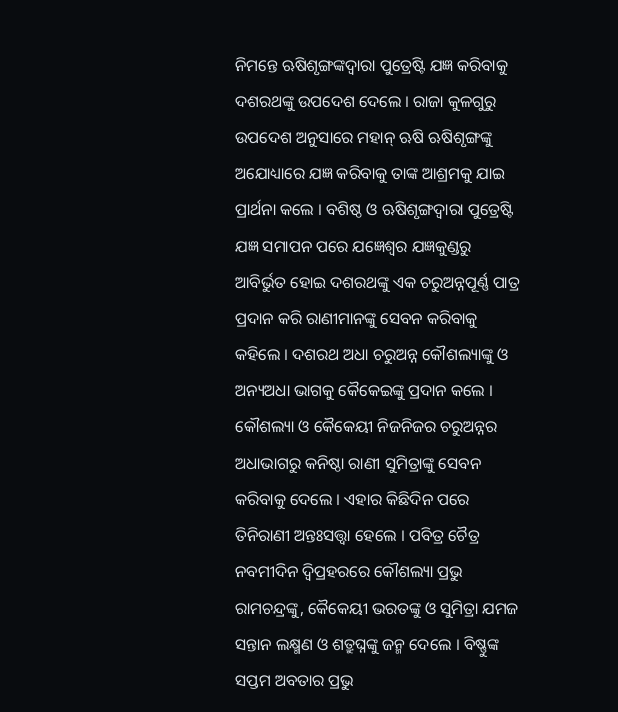ନିମନ୍ତେ ଋଷିଶୃଙ୍ଗଙ୍କଦ୍ୱାରା ପୁତ୍ରେଷ୍ଟି ଯଜ୍ଞ କରିବାକୁ ଦଶରଥଙ୍କୁ ଉପଦେଶ ଦେଲେ । ରାଜା କୁଳଗୁରୁ ଉପଦେଶ ଅନୁସାରେ ମହାନ୍ ଋଷି ଋଷିଶୃଙ୍ଗଙ୍କୁ ଅଯୋଧ୍ୟାରେ ଯଜ୍ଞ କରିବାକୁ ତାଙ୍କ ଆଶ୍ରମକୁ ଯାଇ ପ୍ରାର୍ଥନା କଲେ । ବଶିଷ୍ଠ ଓ ଋଷିଶୃଙ୍ଗଦ୍ୱାରା ପୁତ୍ରେଷ୍ଟି ଯଜ୍ଞ ସମାପନ ପରେ ଯଜ୍ଞେଶ୍ୱର ଯଜ୍ଞକୁଣ୍ଡରୁ ଆବିର୍ଭୁତ ହୋଇ ଦଶରଥଙ୍କୁ ଏକ ଚରୁଅନ୍ନପୂର୍ଣ୍ଣ ପାତ୍ର ପ୍ରଦାନ କରି ରାଣୀମାନଙ୍କୁ ସେବନ କରିବାକୁ କହିଲେ । ଦଶରଥ ଅଧା ଚରୁଅନ୍ନ କୌଶଲ୍ୟାଙ୍କୁ ଓ ଅନ୍ୟଅଧା ଭାଗକୁ କୈକେଇଙ୍କୁ ପ୍ରଦାନ କଲେ । କୌଶଲ୍ୟା ଓ କୈକେୟୀ ନିଜନିଜର ଚରୁଅନ୍ନର ଅଧାଭାଗରୁ କନିଷ୍ଠା ରାଣୀ ସୁମିତ୍ରାଙ୍କୁ ସେବନ କରିବାକୁ ଦେଲେ । ଏହାର କିଛିଦିନ ପରେ ତିନିରାଣୀ ଅନ୍ତଃସତ୍ତ୍ୱା ହେଲେ । ପବିତ୍ର ଚୈତ୍ର ନବମୀଦିନ ଦ୍ୱିପ୍ରହରରେ କୌଶଲ୍ୟା ପ୍ରଭୁ ରାମଚନ୍ଦ୍ରଙ୍କୁ, କୈକେୟୀ ଭରତଙ୍କୁ ଓ ସୁମିତ୍ରା ଯମଜ ସନ୍ତାନ ଲକ୍ଷ୍ମଣ ଓ ଶତ୍ରୁଘ୍ନଙ୍କୁ ଜନ୍ମ ଦେଲେ । ବିଷ୍ଣୁଙ୍କ ସପ୍ତମ ଅବତାର ପ୍ରଭୁ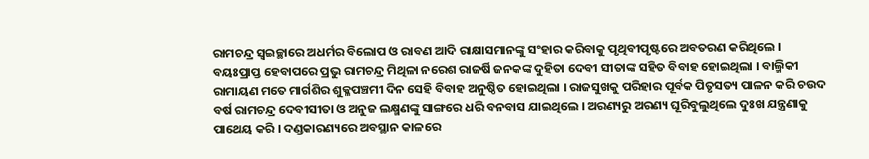ରାମଚନ୍ଦ୍ର ସ୍ୱଇଚ୍ଛାରେ ଅଧର୍ମର ବିଲୋପ ଓ ରାବଣ ଆଦି ରାକ୍ଷାସମାନଙ୍କୁ ସଂହାର କରିବାକୁ ପୃଥିବୀପୃଷ୍ଟରେ ଅବତରଣ କରିଥିଲେ । ବୟଃପ୍ରାପ୍ତ ହେବାପରେ ପ୍ରଭୁ ରାମଚନ୍ଦ୍ର ମିଥିଳା ନରେଶ ରାଜର୍ଷି ଜନକଙ୍କ ଦୁହିତା ଦେବୀ ସୀତାଙ୍କ ସହିତ ବିବାହ ହୋଇଥିଲା । ବାଲ୍ମିକୀ ରାମାୟଣ ମତେ ମାର୍ଗଶିର ଶୁକ୍ଳପଞ୍ଚମୀ ଦିନ ସେହି ବିବାହ ଅନୁଷ୍ଠିତ ହୋଇଥିଲା । ରାଜସୁଖକୁ ପରିହାର ପୂର୍ବକ ପିତୃସତ୍ୟ ପାଳନ କରି ଚଉଦ ବର୍ଷ ରାମଚନ୍ଦ୍ର ଦେବୀସୀତା ଓ ଅନୁଜ ଲକ୍ଷ୍ମଣଙ୍କୁ ସାଙ୍ଗରେ ଧରି ବନବାସ ଯାଇଥିଲେ । ଅରଣ୍ୟରୁ ଅରଣ୍ୟ ଘୂରିବୁଲୁଥିଲେ ଦୁଃଖ ଯନ୍ତ୍ରଣାକୁ ପାଥେୟ କରି । ଦଣ୍ଡକାରଣ୍ୟରେ ଅବସ୍ଥାନ କାଳରେ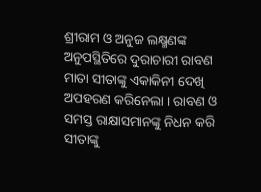ଶ୍ରୀରାମ ଓ ଅନୁଜ ଲକ୍ଷ୍ମଣଙ୍କ ଅନୁପସ୍ଥିତିରେ ଦୁରାଚାରୀ ରାବଣ ମାତା ସୀତାଙ୍କୁ ଏକାକିନୀ ଦେଖି ଅପହରଣ କରିନେଲା । ରାବଣ ଓ ସମସ୍ତ ରାକ୍ଷାସମାନଙ୍କୁ ନିଧନ କରି ସୀତାଙ୍କୁ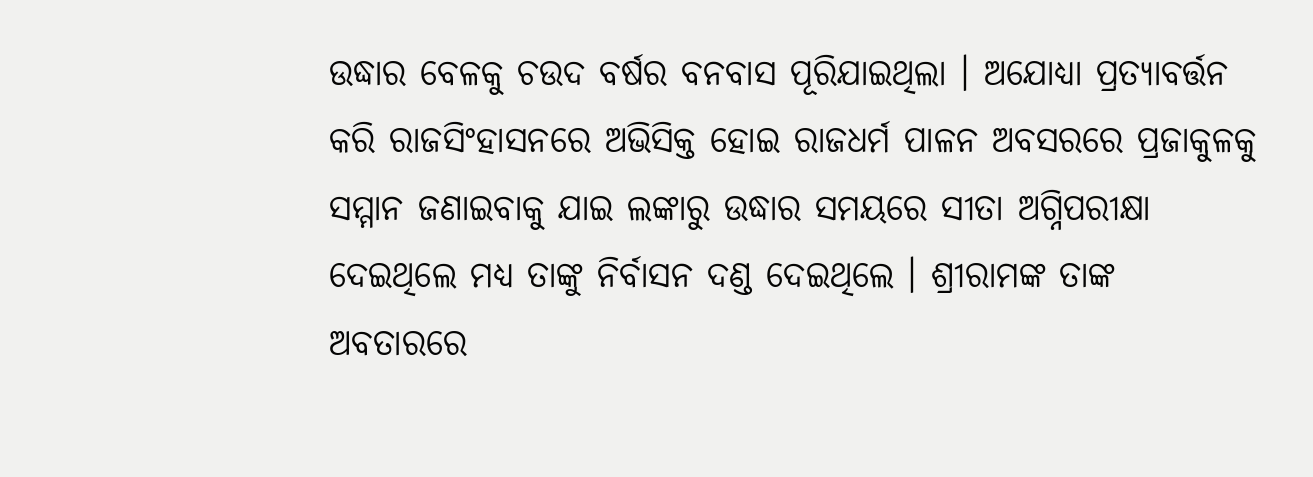ଉଦ୍ଧାର ବେଳକୁ ଚଉଦ ବର୍ଷର ବନବାସ ପୂରିଯାଇଥିଲା । ଅଯୋଧ୍ୟା ପ୍ରତ୍ୟାବର୍ତ୍ତନ କରି ରାଜସିଂହାସନରେ ଅଭିସିକ୍ତ ହୋଇ ରାଜଧର୍ମ ପାଳନ ଅବସରରେ ପ୍ରଜାକୁଳକୁ ସମ୍ମାନ ଜଣାଇବାକୁ ଯାଇ ଲଙ୍କାରୁ ଉଦ୍ଧାର ସମୟରେ ସୀତା ଅଗ୍ନିପରୀକ୍ଷା ଦେଇଥିଲେ ମଧ୍ୟ ତାଙ୍କୁ ନିର୍ବାସନ ଦଣ୍ଡ ଦେଇଥିଲେ । ଶ୍ରୀରାମଙ୍କ ତାଙ୍କ ଅବତାରରେ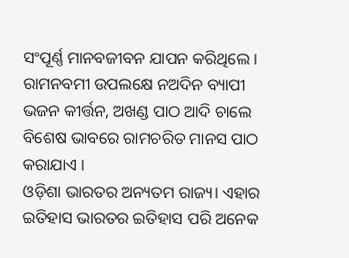ସଂପୂର୍ଣ୍ଣ ମାନବଜୀବନ ଯାପନ କରିଥିଲେ । ରାମନବମୀ ଉପଲକ୍ଷେ ନଅଦିନ ବ୍ୟାପୀ ଭଜନ କୀର୍ତ୍ତନ, ଅଖଣ୍ଡ ପାଠ ଆଦି ଚାଲେ ବିଶେଷ ଭାବରେ ରାମଚରିତ ମାନସ ପାଠ କରାଯାଏ ।
ଓଡ଼ିଶା ଭାରତର ଅନ୍ୟତମ ରାଜ୍ୟ। ଏହାର ଇତିହାସ ଭାରତର ଇତିହାସ ପରି ଅନେକ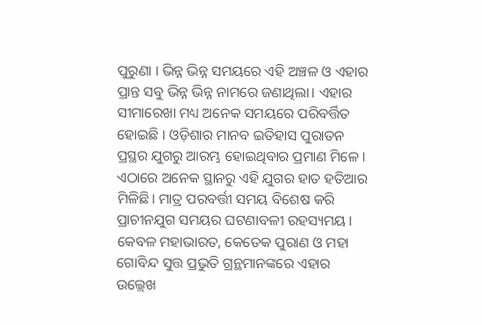ପୁରୁଣା । ଭିନ୍ନ ଭିନ୍ନ ସମୟରେ ଏହି ଅଞ୍ଚଳ ଓ ଏହାର ପ୍ରାନ୍ତ ସବୁ ଭିନ୍ନ ଭିନ୍ନ ନାମରେ ଜଣାଥିଲା। ଏହାର ସୀମାରେଖା ମଧ୍ୟ ଅନେକ ସମୟରେ ପରିବର୍ତ୍ତିତ ହୋଇଛି । ଓଡ଼ିଶାର ମାନବ ଇତିହାସ ପୁରାତନ ପ୍ରସ୍ଥର ଯୁଗରୁ ଆରମ୍ଭ ହୋଇଥିବାର ପ୍ରମାଣ ମିଳେ । ଏଠାରେ ଅନେକ ସ୍ଥାନରୁ ଏହି ଯୁଗର ହାତ ହତିଆର ମିଳିଛି। ମାତ୍ର ପରବର୍ତ୍ତୀ ସମୟ ବିଶେଷ କରି ପ୍ରାଚୀନଯୁଗ ସମୟର ଘଟଣାବଳୀ ରହସ୍ୟମୟ । କେବଳ ମହାଭାରତ, କେତେକ ପୁରାଣ ଓ ମହା ଗୋବିନ୍ଦ ସୁତ୍ତ ପ୍ରଭୁତି ଗ୍ରନ୍ଥମାନଙ୍କରେ ଏହାର ଉଲ୍ଲେଖ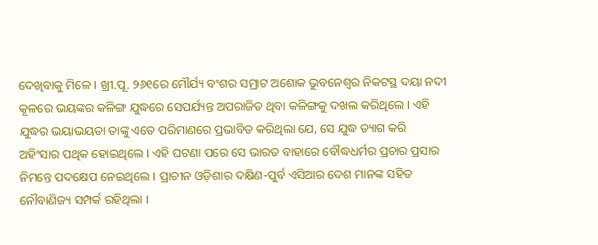ଦେଖିବାକୁ ମିଳେ । ଖ୍ରୀ.ପୂ. ୨୬୧ରେ ମୌର୍ଯ୍ୟ ବଂଶର ସମ୍ରାଟ ଅଶୋକ ଭୁବନେଶ୍ୱର ନିକଟସ୍ଥ ଦୟା ନଦୀ କୂଳରେ ଭୟଙ୍କର କଳିଙ୍ଗ ଯୁଦ୍ଧରେ ସେପର୍ଯ୍ୟନ୍ତ ଅପରାଜିତ ଥିବା କଳିଙ୍ଗକୁ ଦଖଲ କରିଥିଲେ । ଏହି ଯୁଦ୍ଧର ଭୟାଭୟତା ତାଙ୍କୁ ଏତେ ପରିମାଣରେ ପ୍ରଭାବିତ କରିଥିଲା ଯେ, ସେ ଯୁଦ୍ଧ ତ୍ୟାଗ କରି ଅହିଂସାର ପଥିକ ହୋଇଥିଲେ । ଏହି ଘଟଣା ପରେ ସେ ଭାରତ ବାହାରେ ବୌଦ୍ଧଧର୍ମର ପ୍ରଚାର ପ୍ରସାର ନିମନ୍ତେ ପଦକ୍ଷେପ ନେଇଥିଲେ । ପ୍ରାଚୀନ ଓଡ଼ିଶାର ଦକ୍ଷିଣ-ପୁର୍ବ ଏସିଆର ଦେଶ ମାନଙ୍କ ସହିତ ନୌବାଣିଜ୍ୟ ସମ୍ପର୍କ ରହିଥିଲା ।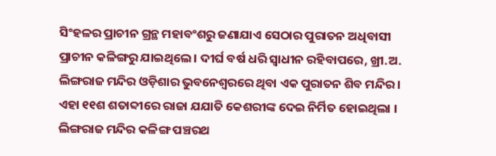ସିଂହଳର ପ୍ରାଚୀନ ଗ୍ରନ୍ଥ ମହାବଂଶରୁ ଜଣାଯାଏ ସେଠାର ପୁରାତନ ଅଧିବାସୀ ପ୍ରାଚୀନ କଳିଙ୍ଗରୁ ଯାଇଥିଲେ । ଦୀର୍ଘ ବର୍ଷ ଧରି ସ୍ୱାଧୀନ ରହିବାପରେ, ଖ୍ରୀ.ଅ.
ଲିଙ୍ଗରାଜ ମନ୍ଦିର ଓଡ଼ିଶାର ଭୁବନେଶ୍ୱରରେ ଥିବା ଏକ ପୁରାତନ ଶିବ ମନ୍ଦିର । ଏହା ୧୧ଶ ଶତାବ୍ଦୀରେ ରାଜା ଯଯାତି କେଶରୀଙ୍କ ଦେଇ ନିର୍ମିତ ହୋଇଥିଲା । ଲିଙ୍ଗରାଜ ମନ୍ଦିର କଳିଙ୍ଗ ପଞ୍ଚରଥ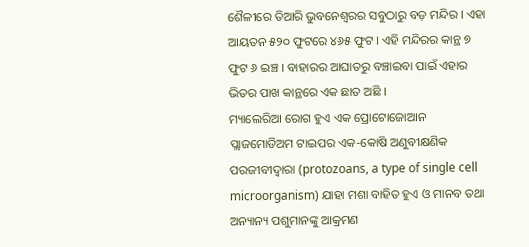ଶୈଳୀରେ ତିଆରି ଭୁବନେଶ୍ୱରର ସବୁଠାରୁ ବଡ଼ ମନ୍ଦିର । ଏହା ଆୟତନ ୫୨୦ ଫୁଟରେ ୪୬୫ ଫୁଟ । ଏହି ମନ୍ଦିରର କାନ୍ଥ ୭ ଫୁଟ ୬ ଇଞ୍ଚ । ବାହାରର ଆଘାତରୁ ବଞ୍ଚାଇବା ପାଇଁ ଏହାର ଭିତର ପାଖ କାନ୍ଥରେ ଏକ ଛାତ ଅଛି ।
ମ୍ୟାଲେରିଆ ରୋଗ ହୁଏ ଏକ ପ୍ରୋଟୋଜୋଆନ ପ୍ଲାଜମୋଡିଅମ ଟାଇପର ଏକ-କୋଷି ଅଣୁବୀକ୍ଷଣିକ ପରଜୀବୀଦ୍ୱାରା (protozoans, a type of single cell microorganism) ଯାହା ମଶା ବାହିତ ହୁଏ ଓ ମାନବ ତଥା ଅନ୍ୟାନ୍ୟ ପଶୁମାନଙ୍କୁ ଆକ୍ରମଣ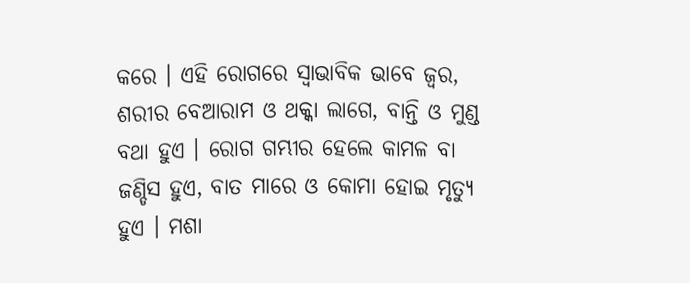କରେ । ଏହି ରୋଗରେ ସ୍ୱାଭାବିକ ଭାବେ ଜ୍ୱର, ଶରୀର ବେଆରାମ ଓ ଥକ୍କା ଲାଗେ, ବାନ୍ତି ଓ ମୁଣ୍ଡ ବଥା ହୁଏ । ରୋଗ ଗମ୍ଭୀର ହେଲେ କାମଳ ବା ଜଣ୍ଡିସ ହୁଏ, ବାତ ମାରେ ଓ କୋମା ହୋଇ ମୃତ୍ୟୁ ହୁଏ । ମଶା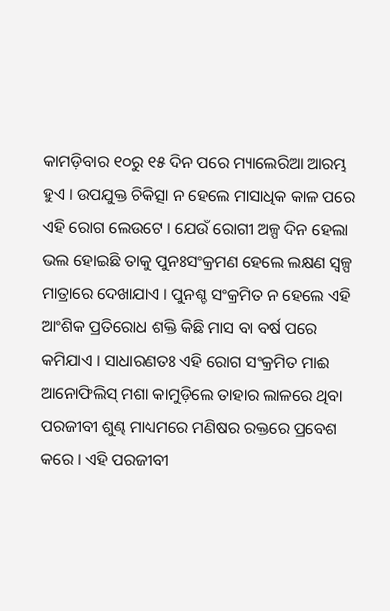କାମଡ଼ିବାର ୧୦ରୁ ୧୫ ଦିନ ପରେ ମ୍ୟାଲେରିଆ ଆରମ୍ଭ ହୁଏ । ଉପଯୁକ୍ତ ଚିକିତ୍ସା ନ ହେଲେ ମାସାଧିକ କାଳ ପରେ ଏହି ରୋଗ ଲେଉଟେ । ଯେଉଁ ରୋଗୀ ଅଳ୍ପ ଦିନ ହେଲା ଭଲ ହୋଇଛି ତାକୁ ପୁନଃସଂକ୍ରମଣ ହେଲେ ଲକ୍ଷଣ ସ୍ୱଳ୍ପ ମାତ୍ରାରେ ଦେଖାଯାଏ । ପୁନଶ୍ଚ ସଂକ୍ରମିତ ନ ହେଲେ ଏହି ଆଂଶିକ ପ୍ରତିରୋଧ ଶକ୍ତି କିଛି ମାସ ବା ବର୍ଷ ପରେ କମିଯାଏ । ସାଧାରଣତଃ ଏହି ରୋଗ ସଂକ୍ରମିତ ମାଈ ଆନୋଫିଲିସ୍ ମଶା କାମୁଡ଼ିଲେ ତାହାର ଲାଳରେ ଥିବା ପରଜୀବୀ ଶୁଣ୍ଢ ମାଧ୍ୟମରେ ମଣିଷର ରକ୍ତରେ ପ୍ରବେଶ କରେ । ଏହି ପରଜୀବୀ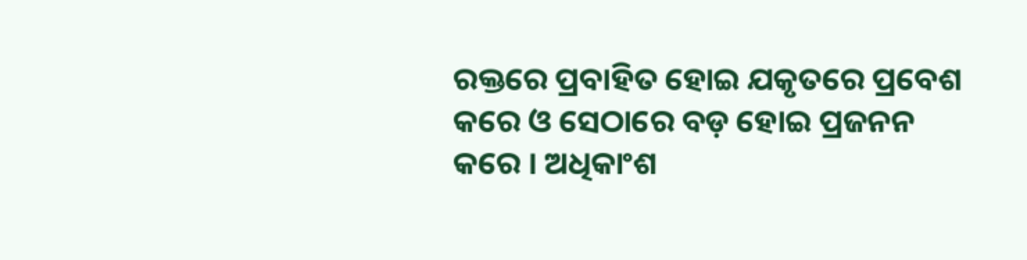ରକ୍ତରେ ପ୍ରବାହିତ ହୋଇ ଯକୃତରେ ପ୍ରବେଶ କରେ ଓ ସେଠାରେ ବଡ଼ ହୋଇ ପ୍ରଜନନ କରେ । ଅଧିକାଂଶ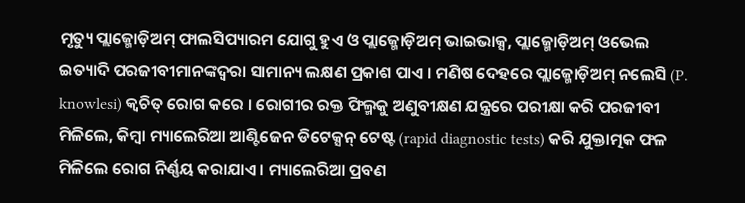ମୃତ୍ୟୁ ପ୍ଲାଜ୍ମୋଡ଼ିଅମ୍ ଫାଲସିପ୍ୟାରମ ଯୋଗୁ ହୁଏ ଓ ପ୍ଲାଜ୍ମୋଡ଼ିଅମ୍ ଭାଇଭାକ୍ସ, ପ୍ଲାଜ୍ମୋଡ଼ିଅମ୍ ଓଭେଲ ଇତ୍ୟାଦି ପରଜୀବୀମାନଙ୍କଦ୍ୱରା ସାମାନ୍ୟ ଲକ୍ଷଣ ପ୍ରକାଶ ପାଏ । ମଣିଷ ଦେହରେ ପ୍ଲାଜ୍ମୋଡ଼ିଅମ୍ ନଲେସି (P. knowlesi) କ୍ୱଚିତ୍ ରୋଗ କରେ । ରୋଗୀର ରକ୍ତ ଫିଲ୍ମକୁ ଅଣୁବୀକ୍ଷଣ ଯନ୍ତ୍ରରେ ପରୀକ୍ଷା କରି ପରଜୀବୀ ମିଳିଲେ, କିମ୍ବା ମ୍ୟାଲେରିଆ ଆଣ୍ଟିଜେନ ଡିଟେକ୍ସନ୍ ଟେଷ୍ଟ (rapid diagnostic tests) କରି ଯୁକ୍ତାତ୍ମକ ଫଳ ମିଳିଲେ ରୋଗ ନିର୍ଣ୍ଣୟ କରାଯାଏ । ମ୍ୟାଲେରିଆ ପ୍ରବଣ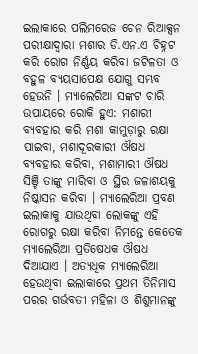ଇଲାକାରେ ପଲିମରେଜ ଚେନ ରିଆକ୍ସନ ପରୀକ୍ଷାଦ୍ୱାରା ମଶାର ଡି.ଏନ.ଏ ଚିହ୍ନଟ କରି ରୋଗ ନିର୍ଣ୍ଣୟ କରିବା ଜଟିଳତା ଓ ବହୁଳ ବ୍ୟୟସାପେକ୍ଷ ଯୋଗୁ ସମ୍ଭବ ହେଉନି । ମ୍ୟାଲେରିଆ ସଙ୍କଟ ଚାରି ଉପାୟରେ ରୋକି ହୁଏ: ମଶାରୀ ବ୍ୟବହାର କରି ମଶା କାମୁଡ଼ାରୁ ରକ୍ଷା ପାଇବା, ମଶାଦୂରକାରୀ ଔଷଧ ବ୍ୟବହାର କରିବା, ମଶାମାରୀ ଔଷଧ ସିଞ୍ଚି ତାଙ୍କୁ ମାରିବା ଓ ସ୍ଥିର ଜଳାଶୟକୁ ନିଷ୍କାସନ କରିବା । ମ୍ୟାଲେରିଆ ପ୍ରବଣ ଇଲାକାକୁ ଯାଉଥିବା ଲୋକଙ୍କୁ ଏହି ରୋଗରୁ ରକ୍ଷା କରିବା ନିମନ୍ତେ କେତେକ ମ୍ୟାଲେରିଆ ପ୍ରତିଷେଧକ ଔଷଧ ଦିଆଯାଏ । ଅତ୍ୟଧିକ ମ୍ୟାଲେରିଆ ହେଉଥିବା ଇଲାକାରେ ପ୍ରଥମ ତିନିମାସ ପରର ଗର୍ଭବତୀ ମହିଳା ଓ ଶିଶୁମାନଙ୍କୁ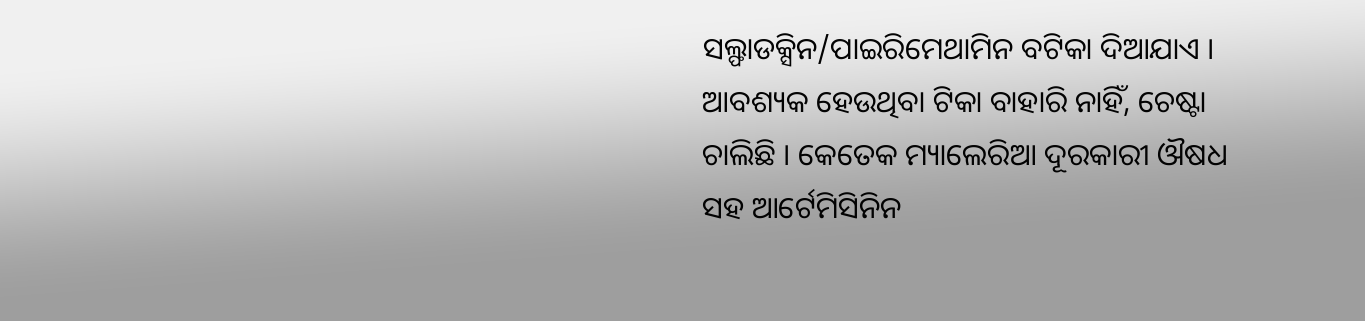ସଲ୍ଫାଡକ୍ସିନ/ପାଇରିମେଥାମିନ ବଟିକା ଦିଆଯାଏ । ଆବଶ୍ୟକ ହେଉଥିବା ଟିକା ବାହାରି ନାହିଁ, ଚେଷ୍ଟା ଚାଲିଛି । କେତେକ ମ୍ୟାଲେରିଆ ଦୂରକାରୀ ଔଷଧ ସହ ଆର୍ଟେମିସିନିନ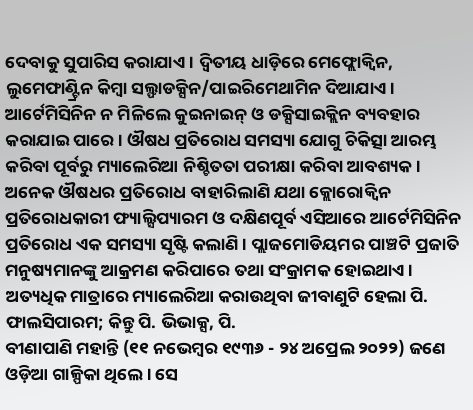ଦେବାକୁ ସୁପାରିସ କରାଯାଏ । ଦ୍ୱିତୀୟ ଧାଡ଼ିରେ ମେଫ୍ଲୋକ୍ୱିନ, ଲୁମେଫାଣ୍ଟ୍ରିନ କିମ୍ବା ସଲ୍ଫାଡକ୍ସିନ/ପାଇରିମେଥାମିନ ଦିଆଯାଏ । ଆର୍ଟେମିସିନିନ ନ ମିଳିଲେ କୁଇନାଇନ୍ ଓ ଡକ୍ସିସାଇକ୍ଲିନ ବ୍ୟବହାର କରାଯାଇ ପାରେ । ଔଷଧ ପ୍ରତିରୋଧ ସମସ୍ୟା ଯୋଗୁ ଚିକିତ୍ସା ଆରମ୍ଭ କରିବା ପୂର୍ବରୁ ମ୍ୟାଲେରିଆ ନିଶ୍ଚିତତା ପରୀକ୍ଷା କରିବା ଆବଶ୍ୟକ । ଅନେକ ଔଷଧର ପ୍ରତିରୋଧ ବାହାରିଲାଣି ଯଥା କ୍ଲୋରୋକ୍ୱିନ ପ୍ରତିରୋଧକାରୀ ଫ୍ୟାଲ୍ସିପ୍ୟାରମ ଓ ଦକ୍ଷିଣପୂର୍ବ ଏସିଆରେ ଆର୍ଟେମିସିନିନ ପ୍ରତିରୋଧ ଏକ ସମସ୍ୟା ସୃଷ୍ଟି କଲାଣି । ପ୍ଲାଜମୋଡିୟମର ପାଞ୍ଚଟି ପ୍ରଜାତି ମନୁଷ୍ୟମାନଙ୍କୁ ଆକ୍ରମଣ କରିପାରେ ତଥା ସଂକ୍ରାମକ ହୋଇଥାଏ । ଅତ୍ୟଧିକ ମାତ୍ରାରେ ମ୍ୟାଲେରିଆ କରାଉଥିବା ଜୀବାଣୁଟି ହେଲା ପି. ଫାଲସିପାରମ; କିନ୍ତୁ ପି. ଭିଭାକ୍ସ, ପି.
ବୀଣାପାଣି ମହାନ୍ତି (୧୧ ନଭେମ୍ବର ୧୯୩୬ - ୨୪ ଅପ୍ରେଲ ୨୦୨୨) ଜଣେ ଓଡ଼ିଆ ଗାଳ୍ପିକା ଥିଲେ । ସେ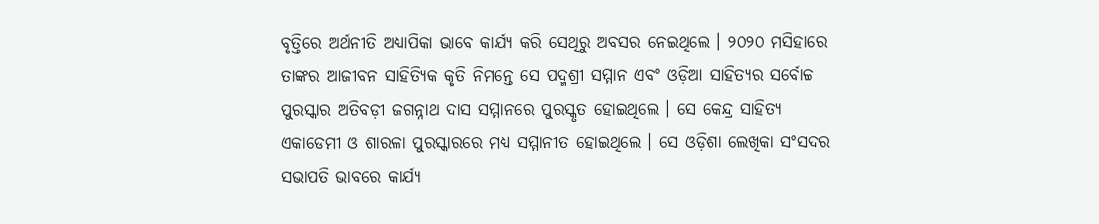ବୃତ୍ତିରେ ଅର୍ଥନୀତି ଅଧ୍ୟାପିକା ଭାବେ କାର୍ଯ୍ୟ କରି ସେଥିରୁ ଅବସର ନେଇଥିଲେ । ୨୦୨୦ ମସିହାରେ ତାଙ୍କର ଆଜୀବନ ସାହିତ୍ୟିକ କୃତି ନିମନ୍ତେ ସେ ପଦ୍ମଶ୍ରୀ ସମ୍ମାନ ଏବଂ ଓଡ଼ିଆ ସାହିତ୍ୟର ସର୍ବୋଚ୍ଚ ପୁରସ୍କାର ଅତିବଡ଼ୀ ଜଗନ୍ନାଥ ଦାସ ସମ୍ମାନରେ ପୁରସ୍କୃତ ହୋଇଥିଲେ । ସେ କେନ୍ଦ୍ର ସାହିତ୍ୟ ଏକାଡେମୀ ଓ ଶାରଳା ପୁରସ୍କାରରେ ମଧ୍ୟ ସମ୍ମାନୀତ ହୋଇଥିଲେ । ସେ ଓଡ଼ିଶା ଲେଖିକା ସଂସଦର ସଭାପତି ଭାବରେ କାର୍ଯ୍ୟ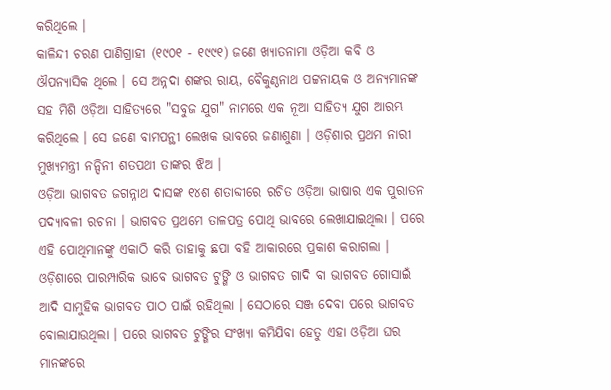କରିଥିଲେ ।
କାଳିନ୍ଦୀ ଚରଣ ପାଣିଗ୍ରାହୀ (୧୯୦୧ - ୧୯୯୧) ଜଣେ ଖ୍ୟାତନାମା ଓଡ଼ିଆ କବି ଓ ଔପନ୍ୟାସିକ ଥିଲେ । ସେ ଅନ୍ନଦା ଶଙ୍କର ରାୟ, ବୈକୁଣ୍ଠନାଥ ପଟ୍ଟନାୟକ ଓ ଅନ୍ୟମାନଙ୍କ ସହ ମିଶି ଓଡ଼ିଆ ସାହିତ୍ୟରେ "ସବୁଜ ଯୁଗ" ନାମରେ ଏକ ନୂଆ ସାହିତ୍ୟ ଯୁଗ ଆରମ୍ଭ କରିଥିଲେ । ସେ ଜଣେ ବାମପନ୍ଥୀ ଲେଖକ ଭାବରେ ଜଣାଶୁଣା । ଓଡ଼ିଶାର ପ୍ରଥମ ନାରୀ ମୁଖ୍ୟମନ୍ତ୍ରୀ ନନ୍ଦିନୀ ଶତପଥୀ ତାଙ୍କର ଝିଅ ।
ଓଡ଼ିଆ ଭାଗବତ ଜଗନ୍ନାଥ ଦାସଙ୍କ ୧୪ଶ ଶତାବ୍ଦୀରେ ରଚିତ ଓଡ଼ିଆ ଭାଷାର ଏକ ପୁରାତନ ପଦ୍ୟାବଳୀ ରଚନା । ଭାଗବତ ପ୍ରଥମେ ତାଳପତ୍ର ପୋଥି ଭାବରେ ଲେଖାଯାଇଥିଲା । ପରେ ଏହି ପୋଥିମାନଙ୍କୁ ଏକାଠି କରି ତାହାକୁ ଛପା ବହି ଆକାରରେ ପ୍ରକାଶ କରାଗଲା । ଓଡ଼ିଶାରେ ପାରମ୍ପାରିକ ଭାବେ ଭାଗବତ ଟୁଙ୍ଗି ଓ ଭାଗବତ ଗାଦି ବା ଭାଗବତ ଗୋସାଇଁ ଆଦି ସାମୁହିକ ଭାଗବତ ପାଠ ପାଇଁ ରହିଥିଲା । ସେଠାରେ ସଞ୍ଜ ଦେବା ପରେ ଭାଗବତ ବୋଲାଯାଉଥିଲା । ପରେ ଭାଗବତ ଟୁଙ୍ଗିର ସଂଖ୍ୟା କମିଯିବା ହେତୁ ଏହା ଓଡ଼ିଆ ଘର ମାନଙ୍କରେ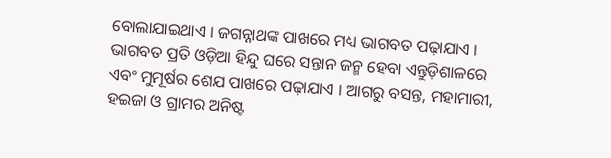ବୋଲାଯାଇଥାଏ । ଜଗନ୍ନାଥଙ୍କ ପାଖରେ ମଧ୍ୟ ଭାଗବତ ପଢ଼ାଯାଏ । ଭାଗବତ ପ୍ରତି ଓଡ଼ିଆ ହିନ୍ଦୁ ଘରେ ସନ୍ତାନ ଜନ୍ମ ହେବା ଏନ୍ତୁଡ଼ିଶାଳରେ ଏବଂ ମୁମୂର୍ଷର ଶେଯ ପାଖରେ ପଢ଼ାଯାଏ । ଆଗରୁ ବସନ୍ତ, ମହାମାରୀ, ହଇଜା ଓ ଗ୍ରାମର ଅନିଷ୍ଟ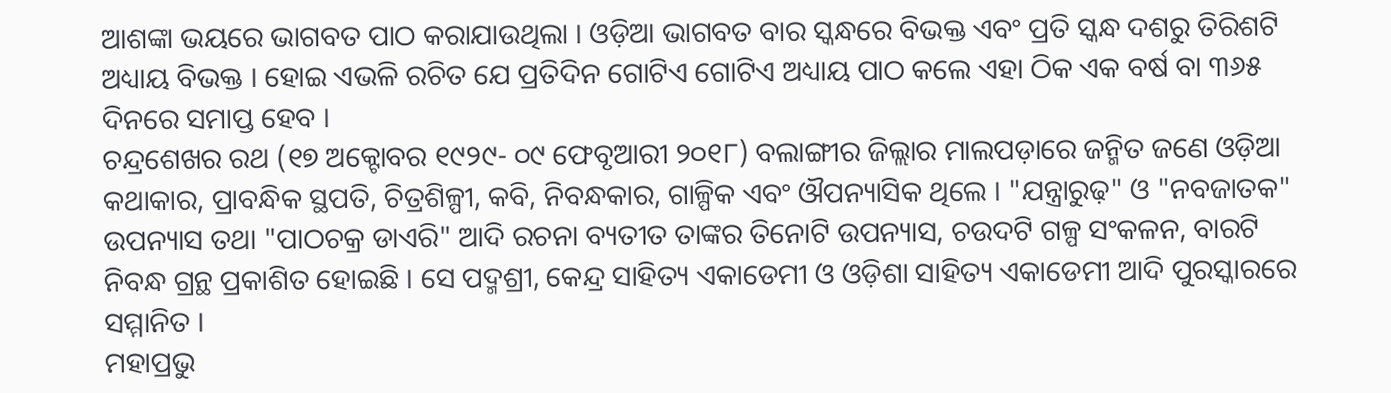ଆଶଙ୍କା ଭୟରେ ଭାଗବତ ପାଠ କରାଯାଉଥିଲା । ଓଡ଼ିଆ ଭାଗବତ ବାର ସ୍କନ୍ଧରେ ବିଭକ୍ତ ଏବଂ ପ୍ରତି ସ୍କନ୍ଧ ଦଶରୁ ତିରିଶଟି ଅଧ୍ୟାୟ ବିଭକ୍ତ । ହୋଇ ଏଭଳି ରଚିତ ଯେ ପ୍ରତିଦିନ ଗୋଟିଏ ଗୋଟିଏ ଅଧ୍ୟାୟ ପାଠ କଲେ ଏହା ଠିକ ଏକ ବର୍ଷ ବା ୩୬୫ ଦିନରେ ସମାପ୍ତ ହେବ ।
ଚନ୍ଦ୍ରଶେଖର ରଥ (୧୭ ଅକ୍ଟୋବର ୧୯୨୯- ୦୯ ଫେବୃଆରୀ ୨୦୧୮) ବଲାଙ୍ଗୀର ଜିଲ୍ଲାର ମାଲପଡ଼ାରେ ଜନ୍ମିତ ଜଣେ ଓଡ଼ିଆ କଥାକାର, ପ୍ରାବନ୍ଧିକ ସ୍ଥପତି, ଚିତ୍ରଶିଳ୍ପୀ, କବି, ନିବନ୍ଧକାର, ଗାଳ୍ପିକ ଏବଂ ଔପନ୍ୟାସିକ ଥିଲେ । "ଯନ୍ତ୍ରାରୁଢ଼" ଓ "ନବଜାତକ" ଉପନ୍ୟାସ ତଥା "ପାଠଚକ୍ର ଡାଏରି" ଆଦି ରଚନା ବ୍ୟତୀତ ତାଙ୍କର ତିନୋଟି ଉପନ୍ୟାସ, ଚଉଦଟି ଗଳ୍ପ ସଂକଳନ, ବାରଟି ନିବନ୍ଧ ଗ୍ରନ୍ଥ ପ୍ରକାଶିତ ହୋଇଛି । ସେ ପଦ୍ମଶ୍ରୀ, କେନ୍ଦ୍ର ସାହିତ୍ୟ ଏକାଡେମୀ ଓ ଓଡ଼ିଶା ସାହିତ୍ୟ ଏକାଡେମୀ ଆଦି ପୁରସ୍କାରରେ ସମ୍ମାନିତ ।
ମହାପ୍ରଭୁ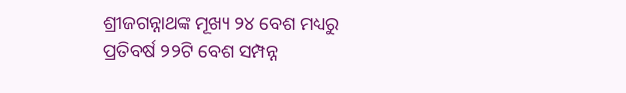ଶ୍ରୀଜଗନ୍ନାଥଙ୍କ ମୂଖ୍ୟ ୨୪ ବେଶ ମଧ୍ୟରୁ ପ୍ରତିବର୍ଷ ୨୨ଟି ବେଶ ସମ୍ପନ୍ନ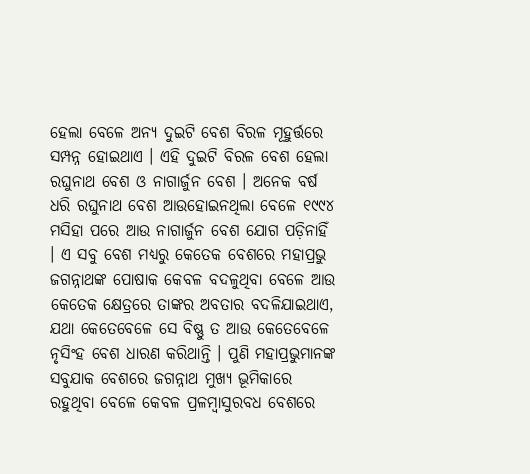ହେଲା ବେଳେ ଅନ୍ୟ ଦୁଇଟି ବେଶ ବିରଳ ମୂହୁର୍ତ୍ତରେ ସମ୍ପନ୍ନ ହୋଇଥାଏ । ଏହି ଦୁଇଟି ବିରଳ ବେଶ ହେଲା ରଘୁନାଥ ବେଶ ଓ ନାଗାର୍ଜୁନ ବେଶ । ଅନେକ ବର୍ଷ ଧରି ରଘୁନାଥ ବେଶ ଆଉହୋଇନଥିଲା ବେଳେ ୧୯୯୪ ମସିହା ପରେ ଆଉ ନାଗାର୍ଜୁନ ବେଶ ଯୋଗ ପଡ଼ିନାହିଁ । ଏ ସବୁ ବେଶ ମଧ୍ୟରୁ କେତେକ ବେଶରେ ମହାପ୍ରଭୁ ଜଗନ୍ନାଥଙ୍କ ପୋଷାକ କେବଳ ବଦଳୁଥିବା ବେଳେ ଆଉ କେତେକ କ୍ଷେତ୍ରରେ ତାଙ୍କର ଅବତାର ବଦଳିଯାଇଥାଏ, ଯଥା କେତେବେଳେ ସେ ବିଷ୍ଣୁ ତ ଆଉ କେତେବେଳେ ନୃସିଂହ ବେଶ ଧାରଣ କରିଥାନ୍ତି । ପୁଣି ମହାପ୍ରଭୁମାନଙ୍କ ସବୁଯାକ ବେଶରେ ଜଗନ୍ନାଥ ମୁଖ୍ୟ ଭୂମିକାରେ ରହୁଥିବା ବେଳେ କେବଳ ପ୍ରଳମ୍ବାସୁରବଧ ବେଶରେ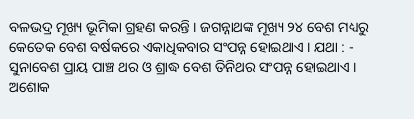ବଳଭଦ୍ର ମୂଖ୍ୟ ଭୂମିକା ଗ୍ରହଣ କରନ୍ତି । ଜଗନ୍ନାଥଙ୍କ ମୂଖ୍ୟ ୨୪ ବେଶ ମଧ୍ୟରୁ କେତେକ ବେଶ ବର୍ଷକରେ ଏକାଧିକବାର ସଂପନ୍ନ ହୋଇଥାଏ । ଯଥା : - ସୁନାବେଶ ପ୍ରାୟ ପାଞ୍ଚ ଥର ଓ ଶ୍ରାଦ୍ଧ ବେଶ ତିନିଥର ସଂପନ୍ନ ହୋଇଥାଏ ।
ଅଶୋକ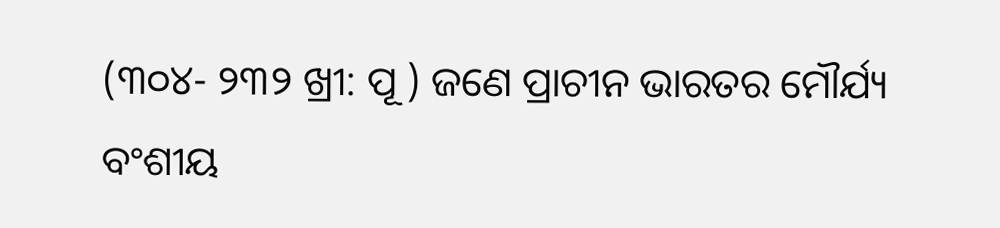(୩୦୪- ୨୩୨ ଖ୍ରୀ: ପୂ ) ଜଣେ ପ୍ରାଚୀନ ଭାରତର ମୌର୍ଯ୍ୟ ବଂଶୀୟ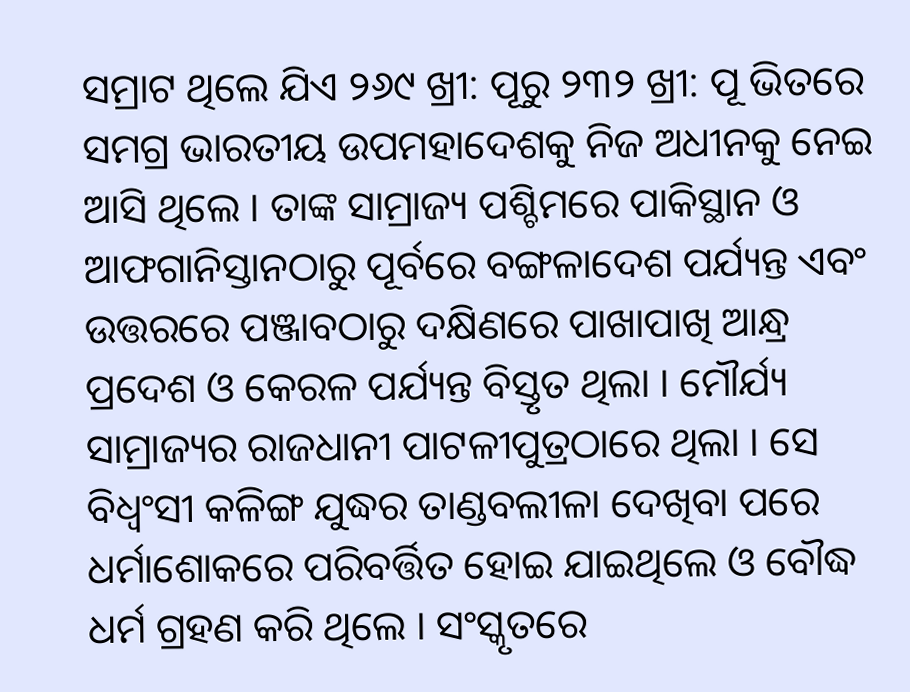ସମ୍ରାଟ ଥିଲେ ଯିଏ ୨୬୯ ଖ୍ରୀ: ପୂରୁ ୨୩୨ ଖ୍ରୀ: ପୂ ଭିତରେ ସମଗ୍ର ଭାରତୀୟ ଉପମହାଦେଶକୁ ନିଜ ଅଧୀନକୁ ନେଇ ଆସି ଥିଲେ । ତାଙ୍କ ସାମ୍ରାଜ୍ୟ ପଶ୍ଚିମରେ ପାକିସ୍ଥାନ ଓ ଆଫଗାନିସ୍ତାନଠାରୁ ପୂର୍ବରେ ବଙ୍ଗଳାଦେଶ ପର୍ଯ୍ୟନ୍ତ ଏବଂ ଉତ୍ତରରେ ପଞ୍ଜାବଠାରୁ ଦକ୍ଷିଣରେ ପାଖାପାଖି ଆନ୍ଧ୍ର ପ୍ରଦେଶ ଓ କେରଳ ପର୍ଯ୍ୟନ୍ତ ବିସ୍ତୃତ ଥିଲା । ମୌର୍ଯ୍ୟ ସାମ୍ରାଜ୍ୟର ରାଜଧାନୀ ପାଟଳୀପୁତ୍ରଠାରେ ଥିଲା । ସେ ବିଧ୍ୱଂସୀ କଳିଙ୍ଗ ଯୁଦ୍ଧର ତାଣ୍ଡବଲୀଳା ଦେଖିବା ପରେ ଧର୍ମାଶୋକରେ ପରିବର୍ତ୍ତିତ ହୋଇ ଯାଇଥିଲେ ଓ ବୌଦ୍ଧ ଧର୍ମ ଗ୍ରହଣ କରି ଥିଲେ । ସଂସ୍କୃତରେ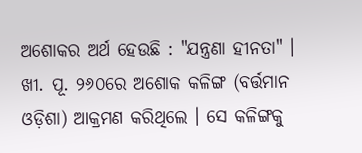ଅଶୋକର ଅର୍ଥ ହେଉଛି : "ଯନ୍ତ୍ରଣା ହୀନତା" । ଖୀ. ପୂ. ୨୬୦ରେ ଅଶୋକ କଳିଙ୍ଗ (ବର୍ତ୍ତମାନ ଓଡ଼ିଶା) ଆକ୍ରମଣ କରିଥିଲେ । ସେ କଳିଙ୍ଗକୁ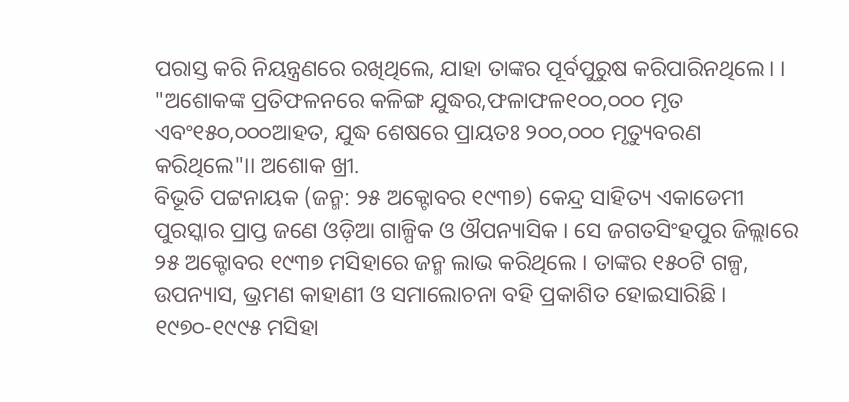ପରାସ୍ତ କରି ନିୟନ୍ତ୍ରଣରେ ରଖିଥିଲେ, ଯାହା ତାଙ୍କର ପୂର୍ବପୁରୁଷ କରିପାରିନଥିଲେ। । "ଅଶୋକଙ୍କ ପ୍ରତିଫଳନରେ କଳିଙ୍ଗ ଯୁଦ୍ଧର,ଫଳାଫଳ୧୦୦,୦୦୦ ମୃତ ଏବଂ୧୫୦,୦୦୦ଆହତ, ଯୁଦ୍ଧ ଶେଷରେ ପ୍ରାୟତଃ ୨୦୦,୦୦୦ ମୃତ୍ୟୁବରଣ କରିଥିଲେ"।। ଅଶୋକ ଖ୍ରୀ.
ବିଭୂତି ପଟ୍ଟନାୟକ (ଜନ୍ମ: ୨୫ ଅକ୍ଟୋବର ୧୯୩୭) କେନ୍ଦ୍ର ସାହିତ୍ୟ ଏକାଡେମୀ ପୁରସ୍କାର ପ୍ରାପ୍ତ ଜଣେ ଓଡ଼ିଆ ଗାଳ୍ପିକ ଓ ଔପନ୍ୟାସିକ । ସେ ଜଗତସିଂହପୁର ଜିଲ୍ଲାରେ ୨୫ ଅକ୍ଟୋବର ୧୯୩୭ ମସିହାରେ ଜନ୍ମ ଲାଭ କରିଥିଲେ । ତାଙ୍କର ୧୫୦ଟି ଗଳ୍ପ, ଉପନ୍ୟାସ, ଭ୍ରମଣ କାହାଣୀ ଓ ସମାଲୋଚନା ବହି ପ୍ରକାଶିତ ହୋଇସାରିଛି । ୧୯୭୦-୧୯୯୫ ମସିହା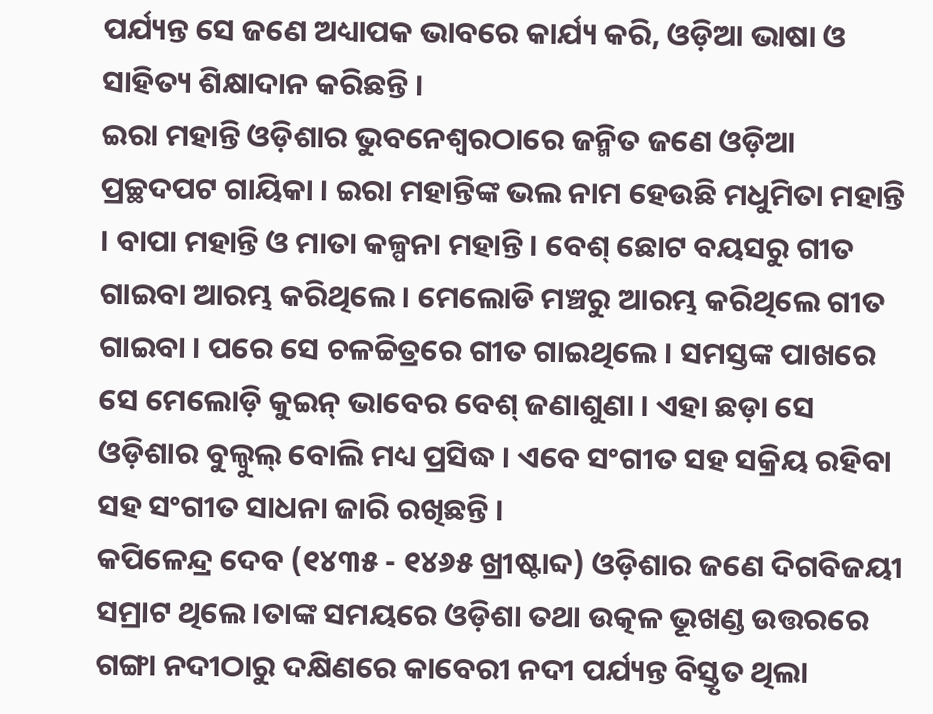ପର୍ଯ୍ୟନ୍ତ ସେ ଜଣେ ଅଧ୍ୟାପକ ଭାବରେ କାର୍ଯ୍ୟ କରି, ଓଡ଼ିଆ ଭାଷା ଓ ସାହିତ୍ୟ ଶିକ୍ଷାଦାନ କରିଛନ୍ତି ।
ଇରା ମହାନ୍ତି ଓଡ଼ିଶାର ଭୁବନେଶ୍ୱରଠାରେ ଜନ୍ମିତ ଜଣେ ଓଡ଼ିଆ ପ୍ରଚ୍ଛଦପଟ ଗାୟିକା । ଇରା ମହାନ୍ତିଙ୍କ ଭଲ ନାମ ହେଉଛି ମଧୁମିତା ମହାନ୍ତି । ବାପା ମହାନ୍ତି ଓ ମାତା କଳ୍ପନା ମହାନ୍ତି । ବେଶ୍ ଛୋଟ ବୟସରୁ ଗୀତ ଗାଇବା ଆରମ୍ଭ କରିଥିଲେ । ମେଲୋଡି ମଞ୍ଚରୁ ଆରମ୍ଭ କରିଥିଲେ ଗୀତ ଗାଇବା । ପରେ ସେ ଚଳଚ୍ଚିତ୍ରରେ ଗୀତ ଗାଇଥିଲେ । ସମସ୍ତଙ୍କ ପାଖରେ ସେ ମେଲୋଡ଼ି କୁଇନ୍ ଭାବେର ବେଶ୍ ଜଣାଶୁଣା । ଏହା ଛଡ଼ା ସେ ଓଡ଼ିଶାର ବୁଲ୍ବୁଲ୍ ବୋଲି ମଧ୍ୟ ପ୍ରସିଦ୍ଧ । ଏବେ ସଂଗୀତ ସହ ସକ୍ରିୟ ରହିବା ସହ ସଂଗୀତ ସାଧନା ଜାରି ରଖିଛନ୍ତି ।
କପିଳେନ୍ଦ୍ର ଦେବ (୧୪୩୫ - ୧୪୬୫ ଖ୍ରୀଷ୍ଟାବ୍ଦ) ଓଡ଼ିଶାର ଜଣେ ଦିଗବିଜୟୀ ସମ୍ରାଟ ଥିଲେ ।ତାଙ୍କ ସମୟରେ ଓଡ଼ିଶା ତଥା ଉତ୍କଳ ଭୂଖଣ୍ଡ ଉତ୍ତରରେ ଗଙ୍ଗା ନଦୀଠାରୁ ଦକ୍ଷିଣରେ କାବେରୀ ନଦୀ ପର୍ଯ୍ୟନ୍ତ ବିସ୍ତୃତ ଥିଲା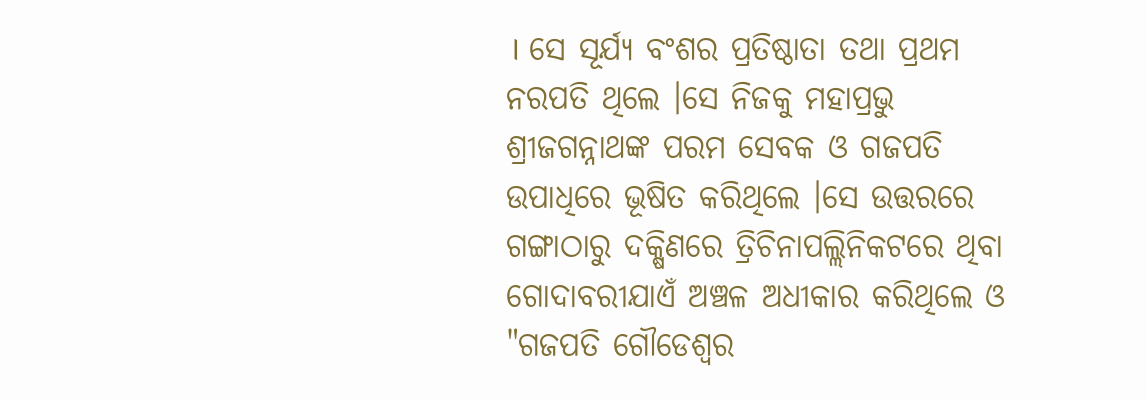। ସେ ସୂର୍ଯ୍ୟ ବଂଶର ପ୍ରତିଷ୍ଠାତା ତଥା ପ୍ରଥମ ନରପତି ଥିଲେ ।ସେ ନିଜକୁ ମହାପ୍ରଭୁ ଶ୍ରୀଜଗନ୍ନାଥଙ୍କ ପରମ ସେବକ ଓ ଗଜପତି ଉପାଧିରେ ଭୂଷିତ କରିଥିଲେ ।ସେ ଉତ୍ତରରେ ଗଙ୍ଗାଠାରୁ ଦକ୍ଷିଣରେ ତ୍ରିଚିନାପଲ୍ଲିନିକଟରେ ଥିବା ଗୋଦାବରୀଯାଏଁ ଅଞ୍ଚଳ ଅଧୀକାର କରିଥିଲେ ଓ "ଗଜପତି ଗୌଡେଶ୍ବର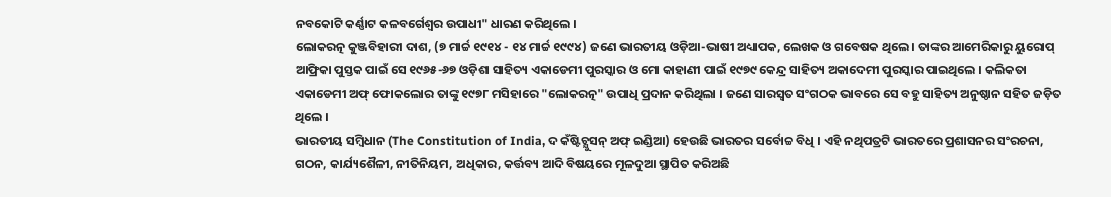ନବକୋଟି କର୍ଣ୍ଣାଟ କଳବର୍ଗେଶ୍ୱର ଉପାଧୀ" ଧାରଣ କରିଥିଲେ ।
ଲୋକରତ୍ନ କୁଞ୍ଜବିହାରୀ ଦାଶ, (୭ ମାର୍ଚ୍ଚ ୧୯୧୪ - ୧୪ ମାର୍ଚ୍ଚ ୧୯୯୪) ଜଣେ ଭାରତୀୟ ଓଡ଼ିଆ-ଭାଷୀ ଅଧ୍ୟାପକ, ଲେଖକ ଓ ଗବେଷକ ଥିଲେ । ତାଙ୍କର ଆମେରିକାରୁ ୟୁରୋପ୍ ଆଫ୍ରିକା ପୁସ୍ତକ ପାଇଁ ସେ ୧୯୬୫-୬୭ ଓଡ଼ିଶା ସାହିତ୍ୟ ଏକାଡେମୀ ପୁରସ୍କାର ଓ ମୋ କାହାଣୀ ପାଇଁ ୧୯୭୯ କେନ୍ଦ୍ର ସାହିତ୍ୟ ଅକାଦେମୀ ପୁରସ୍କାର ପାଇଥିଲେ । କଲିକତା ଏକାଡେମୀ ଅଫ୍ ଫୋକଲୋର ତାଙ୍କୁ ୧୯୭୮ ମସିହାରେ "ଲୋକରତ୍ନ" ଉପାଧି ପ୍ରଦାନ କରିଥିଲା । ଜଣେ ସାରସ୍ୱତ ସଂଗଠକ ଭାବରେ ସେ ବହୁ ସାହିତ୍ୟ ଅନୁଷ୍ଠାନ ସହିତ ଜଡ଼ିତ ଥିଲେ ।
ଭାରତୀୟ ସମ୍ବିଧାନ (The Constitution of India, ଦ କଁଷ୍ଟିଚ୍ଯୁସନ୍ ଅଫ୍ ଇଣ୍ଡିଆ) ହେଉଛି ଭାରତର ସର୍ବୋଚ୍ଚ ବିଧି । ଏହି ନଥିପତ୍ରଟି ଭାରତରେ ପ୍ରଶାସନର ସଂରଚନା, ଗଠନ, କାର୍ଯ୍ୟଶୈଳୀ, ନୀତିନିୟମ, ଅଧିକାର, କର୍ତ୍ତବ୍ୟ ଆଦି ବିଷୟରେ ମୂଳଦୁଆ ସ୍ଥାପିତ କରିଅଛି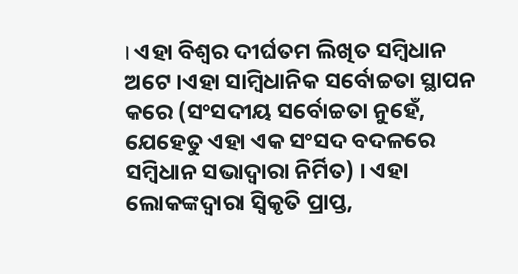। ଏହା ବିଶ୍ୱର ଦୀର୍ଘତମ ଲିଖିତ ସମ୍ବିଧାନ ଅଟେ ।ଏହା ସାମ୍ବିଧାନିକ ସର୍ବୋଚ୍ଚତା ସ୍ଥାପନ କରେ (ସଂସଦୀୟ ସର୍ବୋଚ୍ଚତା ନୁହେଁ, ଯେହେତୁ ଏହା ଏକ ସଂସଦ ବଦଳରେ ସମ୍ବିଧାନ ସଭାଦ୍ୱାରା ନିର୍ମିତ) । ଏହା ଲୋକଙ୍କଦ୍ୱାରା ସ୍ୱିକୃତି ପ୍ରାପ୍ତ,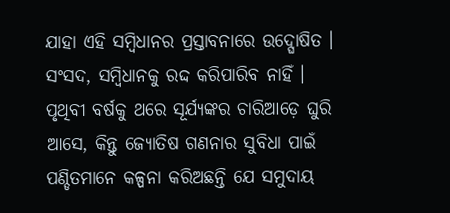ଯାହା ଏହି ସମ୍ବିଧାନର ପ୍ରସ୍ତାବନାରେ ଉଦ୍ଘୋଷିତ । ସଂସଦ, ସମ୍ବିଧାନକୁ ରଦ୍ଦ କରିପାରିବ ନାହିଁ ।
ପୃଥିବୀ ବର୍ଷକୁ ଥରେ ସୂର୍ଯ୍ୟଙ୍କର ଚାରିଆଡ଼େ ଘୁରି ଆସେ, କିନ୍ତୁ ଜ୍ୟୋତିଷ ଗଣନାର ସୁବିଧା ପାଇଁ ପଣ୍ଡିତମାନେ କଳ୍ପନା କରିଅଛନ୍ତି ଯେ ସମୁଦାୟ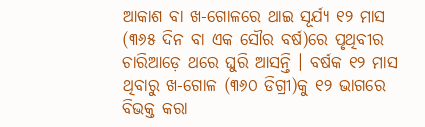ଆକାଶ ବା ଖ-ଗୋଳରେ ଥାଇ ସୂର୍ଯ୍ୟ ୧୨ ମାସ (୩୬୫ ଦିନ ବା ଏକ ସୌର ବର୍ଷ)ରେ ପୃଥିବୀର ଚାରିଆଡ଼େ ଥରେ ଘୁରି ଆସନ୍ତି । ବର୍ଷକ ୧୨ ମାସ ଥିବାରୁ ଖ-ଗୋଳ (୩୬୦ ଡିଗ୍ରୀ)କୁ ୧୨ ଭାଗରେ ବିଭକ୍ତ କରା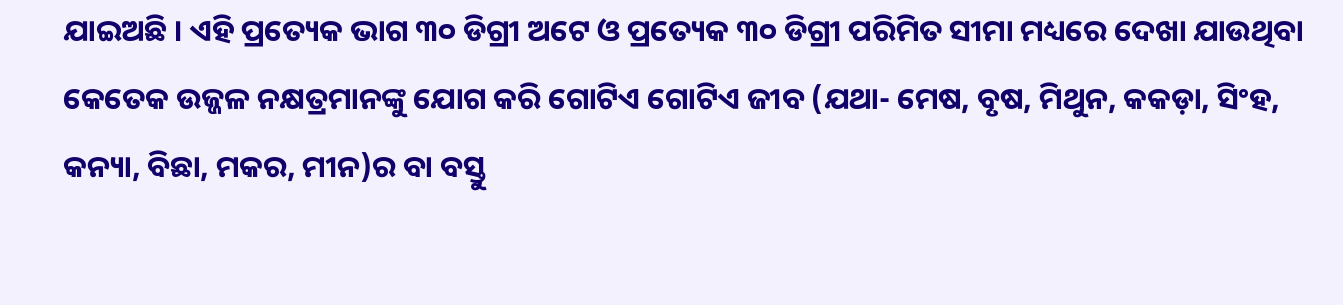ଯାଇଅଛି । ଏହି ପ୍ରତ୍ୟେକ ଭାଗ ୩୦ ଡିଗ୍ରୀ ଅଟେ ଓ ପ୍ରତ୍ୟେକ ୩୦ ଡିଗ୍ରୀ ପରିମିତ ସୀମା ମଧ୍ୟରେ ଦେଖା ଯାଉଥିବା କେତେକ ଉଜ୍ଜଳ ନକ୍ଷତ୍ରମାନଙ୍କୁ ଯୋଗ କରି ଗୋଟିଏ ଗୋଟିଏ ଜୀବ (ଯଥା- ମେଷ, ବୃଷ, ମିଥୁନ, କକଡ଼ା, ସିଂହ, କନ୍ୟା, ବିଛା, ମକର, ମୀନ)ର ବା ବସ୍ତୁ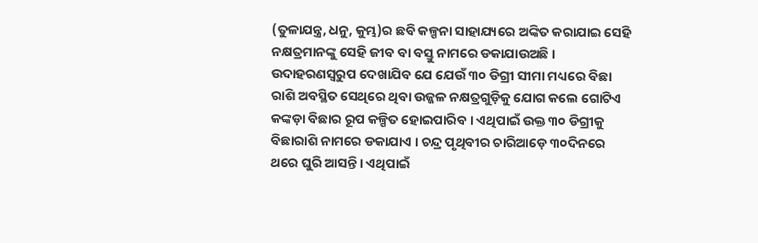(ତୁଳାଯନ୍ତ୍ର, ଧନୁ, କୁମ୍ଭ)ର ଛବି କଳ୍ପନା ସାହାଯ୍ୟରେ ଅଙ୍କିତ କରାଯାଇ ସେହି ନକ୍ଷତ୍ରମାନଙ୍କୁ ସେହି ଜୀବ ବା ବସ୍ତୁ ନାମରେ ଡକାଯାଉଅଛି । ଉଦାହରଣସ୍ୱରୁପ ଦେଖାଯିବ ଯେ ଯେଉଁ ୩୦ ଡିଗ୍ରୀ ସୀମା ମଧ୍ୟରେ ବିଛା ରାଶି ଅବସ୍ଥିତ ସେଥିରେ ଥିବା ଉଜ୍ଜଳ ନକ୍ଷତ୍ରଗୁଡ଼ିକୁ ଯୋଗ କଲେ ଗୋଟିଏ କଙ୍କଡ଼ା ବିଛାର ରୂପ କଳ୍ପିତ ହୋଇପାରିବ । ଏଥିପାଇଁ ଉକ୍ତ ୩୦ ଡିଗ୍ରୀକୁ ବିଛାରାଶି ନାମରେ ଡକାଯାଏ । ଚନ୍ଦ୍ର ପୃଥିବୀର ଚାରିଆଡ଼େ ୩୦ଦିନରେ ଥରେ ଘୁରି ଆସନ୍ତି। ଏଥିପାଇଁ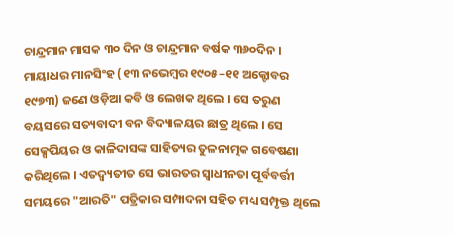ଚାନ୍ଦ୍ରମାନ ମାସକ ୩୦ ଦିନ ଓ ଚାନ୍ଦ୍ରମାନ ବର୍ଷକ ୩୬୦ଦିନ ।
ମାୟାଧର ମାନସିଂହ (୧୩ ନଭେମ୍ବର ୧୯୦୫–୧୧ ଅକ୍ଟୋବର ୧୯୭୩) ଜଣେ ଓଡ଼ିଆ କବି ଓ ଲେଖକ ଥିଲେ । ସେ ତରୁଣ ବୟସରେ ସତ୍ୟବାଦୀ ବନ ବିଦ୍ୟାଳୟର ଛାତ୍ର ଥିଲେ । ସେ ସେକ୍ସପିୟର ଓ କାଳିଦାସଙ୍କ ସାହିତ୍ୟର ତୁଳନାତ୍ମକ ଗବେଷଣା କରିଥିଲେ । ଏତଦ୍ବ୍ୟତୀତ ସେ ଭାରତର ସ୍ୱାଧୀନତା ପୂର୍ବବର୍ତ୍ତୀ ସମୟରେ "ଆରତି" ପତ୍ରିକାର ସମ୍ପାଦନା ସହିତ ମଧ୍ୟ ସମ୍ପୃକ୍ତ ଥିଲେ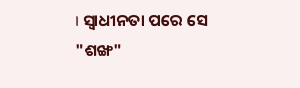। ସ୍ୱାଧୀନତା ପରେ ସେ "ଶଙ୍ଖ"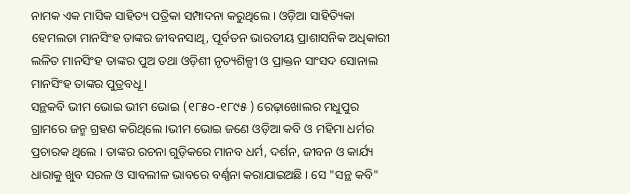ନାମକ ଏକ ମାସିକ ସାହିତ୍ୟ ପତ୍ରିକା ସମ୍ପାଦନା କରୁଥିଲେ । ଓଡ଼ିଆ ସାହିତ୍ୟିକା ହେମଲତା ମାନସିଂହ ତାଙ୍କର ଜୀବନସାଥି, ପୂର୍ବତନ ଭାରତୀୟ ପ୍ରାଶାସନିକ ଅଧିକାରୀ ଲଳିତ ମାନସିଂହ ତାଙ୍କର ପୁଅ ତଥା ଓଡ଼ିଶୀ ନୃତ୍ୟଶିଳ୍ପୀ ଓ ପ୍ରାକ୍ତନ ସାଂସଦ ସୋନାଲ ମାନସିଂହ ତାଙ୍କର ପୁତ୍ରବଧୂ ।
ସନ୍ଥକବି ଭୀମ ଭୋଇ ଭୀମ ଭୋଇ (୧୮୫୦-୧୮୯୫ ) ରେଢ଼ାଖୋଲର ମଧୁପୁର ଗ୍ରାମରେ ଜନ୍ମ ଗ୍ରହଣ କରିଥିଲେ ।ଭୀମ ଭୋଇ ଜଣେ ଓଡ଼ିଆ କବି ଓ ମହିମା ଧର୍ମର ପ୍ରଚାରକ ଥିଲେ । ତାଙ୍କର ରଚନା ଗୁଡ଼ିକରେ ମାନବ ଧର୍ମ, ଦର୍ଶନ, ଜୀବନ ଓ କାର୍ଯ୍ୟ ଧାରାକୁ ଖୁବ ସରଳ ଓ ସାବଲୀଳ ଭାବରେ ବର୍ଣ୍ଣନା କରାଯାଇଅଛି । ସେ "ସନ୍ଥ କବି"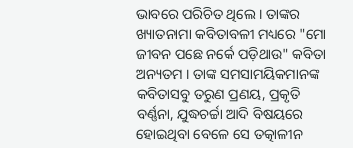ଭାବରେ ପରିଚିତ ଥିଲେ । ତାଙ୍କର ଖ୍ୟାତନାମା କବିତାବଳୀ ମଧ୍ୟରେ "ମୋ ଜୀବନ ପଛେ ନର୍କେ ପଡ଼ିଥାଉ" କବିତା ଅନ୍ୟତମ । ତାଙ୍କ ସମସାମୟିକମାନଙ୍କ କବିତାସବୁ ତରୁଣ ପ୍ରଣୟ, ପ୍ରକୃତି ବର୍ଣ୍ଣନା, ଯୁଦ୍ଧଚର୍ଚ୍ଚା ଆଦି ବିଷୟରେ ହୋଇଥିବା ବେଳେ ସେ ତତ୍କାଳୀନ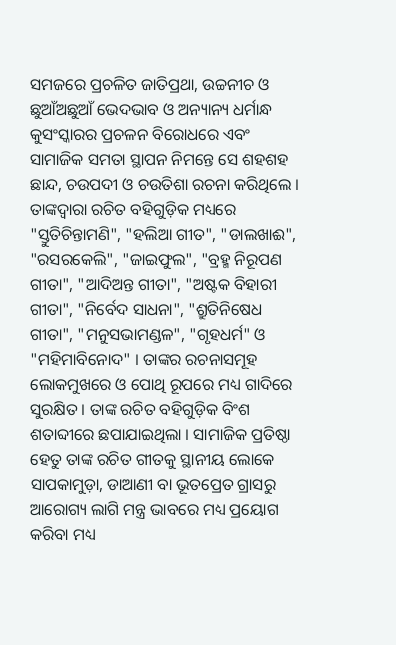ସମଜରେ ପ୍ରଚଳିତ ଜାତିପ୍ରଥା, ଉଚ୍ଚନୀଚ ଓ ଛୁଆଁଅଛୁଆଁ ଭେଦଭାବ ଓ ଅନ୍ୟାନ୍ୟ ଧର୍ମାନ୍ଧ କୁସଂସ୍କାରର ପ୍ରଚଳନ ବିରୋଧରେ ଏବଂ ସାମାଜିକ ସମତା ସ୍ଥାପନ ନିମନ୍ତେ ସେ ଶହଶହ ଛାନ୍ଦ, ଚଉପଦୀ ଓ ଚଉତିଶା ରଚନା କରିଥିଲେ । ତାଙ୍କଦ୍ୱାରା ରଚିତ ବହିଗୁଡ଼ିକ ମଧ୍ୟରେ "ସ୍ତୁତିଚିନ୍ତାମଣି", "ହଲିଆ ଗୀତ", "ଡାଲଖାଈ", "ରସରକେଲି", "ଜାଇଫୁଲ", "ବ୍ରହ୍ମ ନିରୂପଣ ଗୀତା", "ଆଦିଅନ୍ତ ଗୀତା", "ଅଷ୍ଟକ ବିହାରୀ ଗୀତା", "ନିର୍ବେଦ ସାଧନା", "ଶ୍ରୁତିନିଷେଧ ଗୀତା", "ମନୁସଭାମଣ୍ଡଳ", "ଗୃହଧର୍ମ" ଓ "ମହିମାବିନୋଦ" । ତାଙ୍କର ରଚନାସମୂହ ଲୋକମୁଖରେ ଓ ପୋଥି ରୂପରେ ମଧ୍ୟ ଗାଦିରେ ସୁରକ୍ଷିତ । ତାଙ୍କ ରଚିତ ବହିଗୁଡ଼ିକ ବିଂଶ ଶତାବ୍ଦୀରେ ଛପାଯାଇଥିଲା । ସାମାଜିକ ପ୍ରତିଷ୍ଠା ହେତୁ ତାଙ୍କ ରଚିତ ଗୀତକୁ ସ୍ଥାନୀୟ ଲୋକେ ସାପକାମୁଡ଼ା, ଡାଆଣୀ ବା ଭୂତପ୍ରେତ ଗ୍ରାସରୁ ଆରୋଗ୍ୟ ଲାଗି ମନ୍ତ୍ର ଭାବରେ ମଧ୍ୟ ପ୍ରୟୋଗ କରିବା ମଧ୍ୟ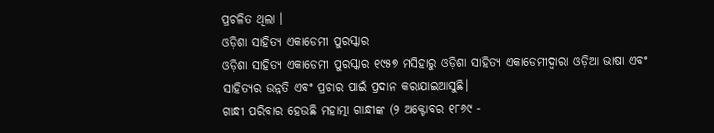ପ୍ରଚଳିତ ଥିଲା ।
ଓଡ଼ିଶା ସାହିତ୍ୟ ଏକାଡେମୀ ପୁରସ୍କାର
ଓଡ଼ିଶା ସାହିତ୍ୟ ଏକାଡେମୀ ପୁରସ୍କାର ୧୯୫୭ ମସିହାରୁ ଓଡ଼ିଶା ସାହିତ୍ୟ ଏକାଡେମୀଦ୍ୱାରା ଓଡ଼ିଆ ଭାଷା ଏବଂ ସାହିତ୍ୟର ଉନ୍ନତି ଏବଂ ପ୍ରଚାର ପାଇଁ ପ୍ରଦାନ କରାଯାଇଆସୁଛି।
ଗାନ୍ଧୀ ପରିବାର ହେଉଛି ମହାତ୍ମା ଗାନ୍ଧୀଙ୍କ (୨ ଅକ୍ଟୋବର ୧୮୬୯ -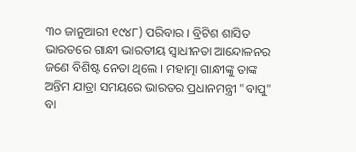୩୦ ଜାନୁଆରୀ ୧୯୪୮) ପରିବାର । ବ୍ରିଟିଶ ଶାସିତ ଭାରତରେ ଗାନ୍ଧୀ ଭାରତୀୟ ସ୍ୱାଧୀନତା ଆନ୍ଦୋଳନର ଜଣେ ବିଶିଷ୍ଟ ନେତା ଥିଲେ । ମହାତ୍ମା ଗାନ୍ଧୀଙ୍କୁ ତାଙ୍କ ଅନ୍ତିମ ଯାତ୍ରା ସମୟରେ ଭାରତର ପ୍ରଧାନମନ୍ତ୍ରୀ "ବାପୁ" ବା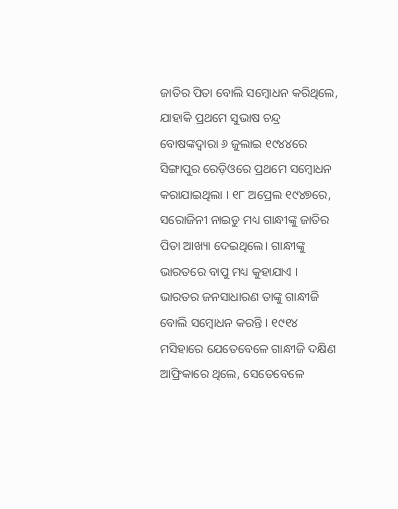ଜାତିର ପିତା ବୋଲି ସମ୍ବୋଧନ କରିଥିଲେ, ଯାହାକି ପ୍ରଥମେ ସୁଭାଷ ଚନ୍ଦ୍ର ବୋଷଙ୍କଦ୍ୱାରା ୬ ଜୁଲାଇ ୧୯୪୪ରେ ସିଙ୍ଗାପୁର ରେଡ଼ିଓରେ ପ୍ରଥମେ ସମ୍ବୋଧନ କରାଯାଇଥିଲା । ୧୮ ଅପ୍ରେଲ ୧୯୪୭ରେ, ସରୋଜିନୀ ନାଇଡୁ ମଧ୍ୟ ଗାନ୍ଧୀଙ୍କୁ ଜାତିର ପିତା ଆଖ୍ୟା ଦେଇଥିଲେ। ଗାନ୍ଧୀଙ୍କୁ ଭାରତରେ ବାପୁ ମଧ୍ୟ କୁହାଯାଏ । ଭାରତର ଜନସାଧାରଣ ତାଙ୍କୁ ଗାନ୍ଧୀଜି ବୋଲି ସମ୍ବୋଧନ କରନ୍ତି । ୧୯୧୪ ମସିହାରେ ଯେତେବେଳେ ଗାନ୍ଧୀଜି ଦକ୍ଷିଣ ଆଫ୍ରିକାରେ ଥିଲେ, ସେତେବେଳେ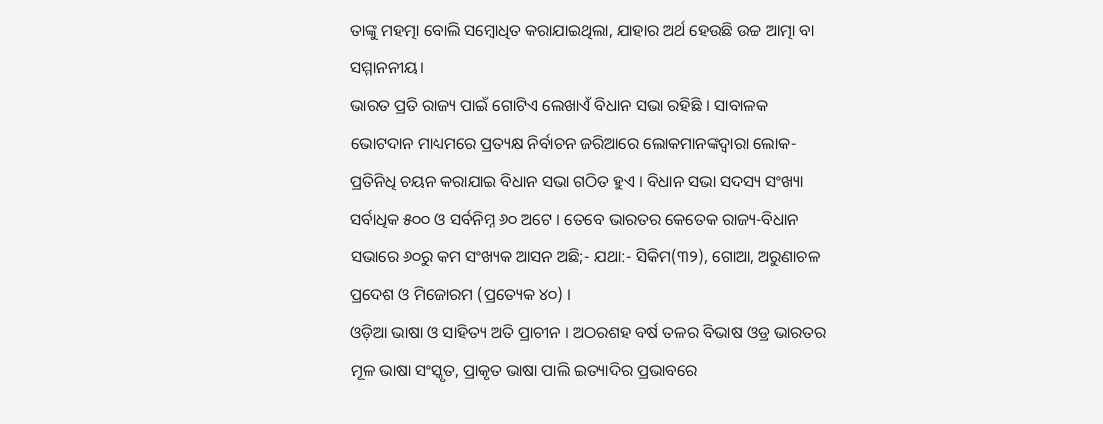ତାଙ୍କୁ ମହତ୍ମା ବୋଲି ସମ୍ବୋଧିତ କରାଯାଇଥିଲା, ଯାହାର ଅର୍ଥ ହେଉଛି ଉଚ୍ଚ ଆତ୍ମା ବା ସମ୍ମାନନୀୟ।
ଭାରତ ପ୍ରତି ରାଜ୍ୟ ପାଇଁ ଗୋଟିଏ ଲେଖାଏଁ ବିଧାନ ସଭା ରହିଛି । ସାବାଳକ ଭୋଟଦାନ ମାଧ୍ୟମରେ ପ୍ରତ୍ୟକ୍ଷ ନିର୍ବାଚନ ଜରିଆରେ ଲୋକମାନଙ୍କଦ୍ୱାରା ଲୋକ-ପ୍ରତିନିଧି ଚୟନ କରାଯାଇ ବିଧାନ ସଭା ଗଠିତ ହୁଏ । ବିଧାନ ସଭା ସଦସ୍ୟ ସଂଖ୍ୟା ସର୍ବାଧିକ ୫୦୦ ଓ ସର୍ବନିମ୍ନ ୬୦ ଅଟେ । ତେବେ ଭାରତର କେତେକ ରାଜ୍ୟ-ବିଧାନ ସଭାରେ ୬୦ରୁ କମ ସଂଖ୍ୟକ ଆସନ ଅଛି;- ଯଥା:- ସିକିମ(୩୨), ଗୋଆ, ଅରୁଣାଚଳ ପ୍ରଦେଶ ଓ ମିଜୋରମ (ପ୍ରତ୍ୟେକ ୪୦) ।
ଓଡ଼ିଆ ଭାଷା ଓ ସାହିତ୍ୟ ଅତି ପ୍ରାଚୀନ । ଅଠରଶହ ବର୍ଷ ତଳର ବିଭାଷ ଓଡ୍ର ଭାରତର ମୂଳ ଭାଷା ସଂସ୍କୃତ, ପ୍ରାକୃତ ଭାଷା ପାଲି ଇତ୍ୟାଦିର ପ୍ରଭାବରେ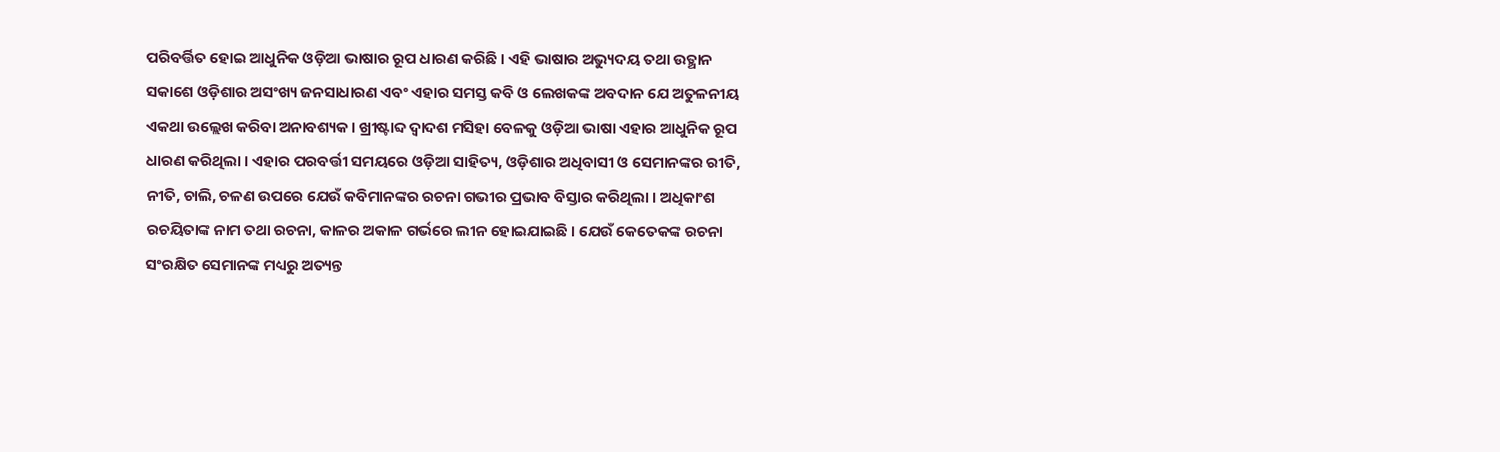ପରିବର୍ତ୍ତିତ ହୋଇ ଆଧୁନିକ ଓଡ଼ିଆ ଭାଷାର ରୂପ ଧାରଣ କରିଛି । ଏହି ଭାଷାର ଅଭ୍ୟୁଦୟ ତଥା ଉତ୍ଥାନ ସକାଶେ ଓଡ଼ିଶାର ଅସଂଖ୍ୟ ଜନସାଧାରଣ ଏବଂ ଏହାର ସମସ୍ତ କବି ଓ ଲେଖକଙ୍କ ଅବଦାନ ଯେ ଅତୁଳନୀୟ ଏକଥା ଉଲ୍ଲେଖ କରିବା ଅନାବଶ୍ୟକ । ଖ୍ରୀଷ୍ଟାବ୍ଦ ଦ୍ୱାଦଶ ମସିହା ବେଳକୁ ଓଡ଼ିଆ ଭାଷା ଏହାର ଆଧୁନିକ ରୂପ ଧାରଣ କରିଥିଲା । ଏହାର ପରବର୍ତ୍ତୀ ସମୟରେ ଓଡ଼ିଆ ସାହିତ୍ୟ, ଓଡ଼ିଶାର ଅଧିବାସୀ ଓ ସେମାନଙ୍କର ରୀତି, ନୀତି, ଚାଲି, ଚଳଣ ଉପରେ ଯେଉଁ କବିମାନଙ୍କର ରଚନା ଗଭୀର ପ୍ରଭାବ ବିସ୍ତାର କରିଥିଲା । ଅଧିକାଂଶ ରଚୟିତାଙ୍କ ନାମ ତଥା ରଚନା, କାଳର ଅକାଳ ଗର୍ଭରେ ଲୀନ ହୋଇଯାଇଛି । ଯେଉଁ କେତେକଙ୍କ ରଚନା ସଂରକ୍ଷିତ ସେମାନଙ୍କ ମଧ୍ୟରୁ ଅତ୍ୟନ୍ତ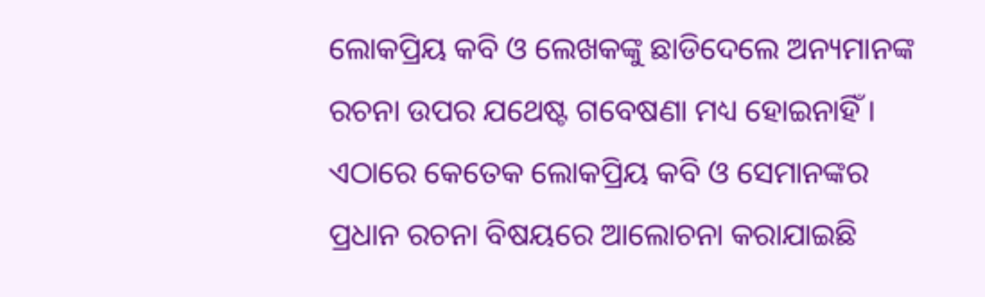ଲୋକପ୍ରିୟ କବି ଓ ଲେଖକଙ୍କୁ ଛାଡିଦେଲେ ଅନ୍ୟମାନଙ୍କ ରଚନା ଉପର ଯଥେଷ୍ଟ ଗବେଷଣା ମଧ୍ୟ ହୋଇନାହିଁ । ଏଠାରେ କେତେକ ଲୋକପ୍ରିୟ କବି ଓ ସେମାନଙ୍କର ପ୍ରଧାନ ରଚନା ବିଷୟରେ ଆଲୋଚନା କରାଯାଇଛି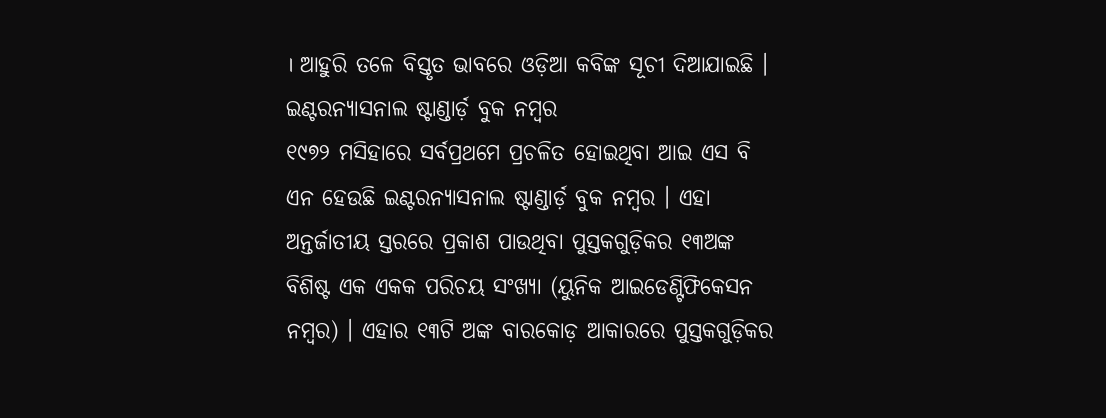। ଆହୁରି ତଳେ ବିସ୍ତୃତ ଭାବରେ ଓଡ଼ିଆ କବିଙ୍କ ସୂଚୀ ଦିଆଯାଇଛି ।
ଇଣ୍ଟରନ୍ୟାସନାଲ ଷ୍ଟାଣ୍ଡାର୍ଡ଼ ବୁକ ନମ୍ବର
୧୯୭୨ ମସିହାରେ ସର୍ବପ୍ରଥମେ ପ୍ରଚଳିତ ହୋଇଥିବା ଆଇ ଏସ ବି ଏନ ହେଉଛି ଇଣ୍ଟରନ୍ୟାସନାଲ ଷ୍ଟାଣ୍ଡାର୍ଡ଼ ବୁକ ନମ୍ବର । ଏହା ଅନ୍ତର୍ଜାତୀୟ ସ୍ତରରେ ପ୍ରକାଶ ପାଉଥିବା ପୁସ୍ତକଗୁଡ଼ିକର ୧୩ଅଙ୍କ ବିଶିଷ୍ଟ ଏକ ଏକକ ପରିଚୟ ସଂଖ୍ୟା (ୟୁନିକ ଆଇଡେଣ୍ଟିଫିକେସନ ନମ୍ବର) । ଏହାର ୧୩ଟି ଅଙ୍କ ବାରକୋଡ଼ ଆକାରରେ ପୁସ୍ତକଗୁଡ଼ିକର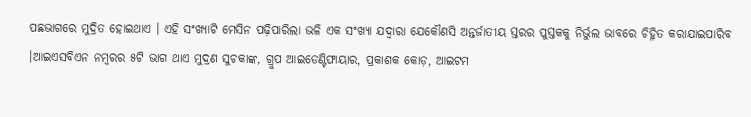ପଛଭାଗରେ ମୁଦ୍ରିତ ହୋଇଥାଏ । ଏହି ସଂଖ୍ୟାଟି ମେସିନ ପଢ଼ିପାରିଲା ଭଳି ଏକ ସଂଖ୍ୟା ଯଦ୍ୱାରା ଯେକୌଣସି ଅନ୍ତର୍ଜାତୀୟ ସ୍ତରର ପୁସ୍ତକକୁ ନିର୍ଭୁଲ ଭାବରେ ଚିହ୍ନିତ କରାଯାଇପାରିବ ।ଆଇଏସବିଏନ ନମ୍ବରର ୫ଟି ଭାଗ ଥାଏ ମୁଦ୍ରଣ ସୁଚକାଙ୍କ, ଗ୍ରୁପ ଆଇଡେଣ୍ଟିଫାୟାର, ପ୍ରକାଶକ କୋଡ଼, ଆଇଟମ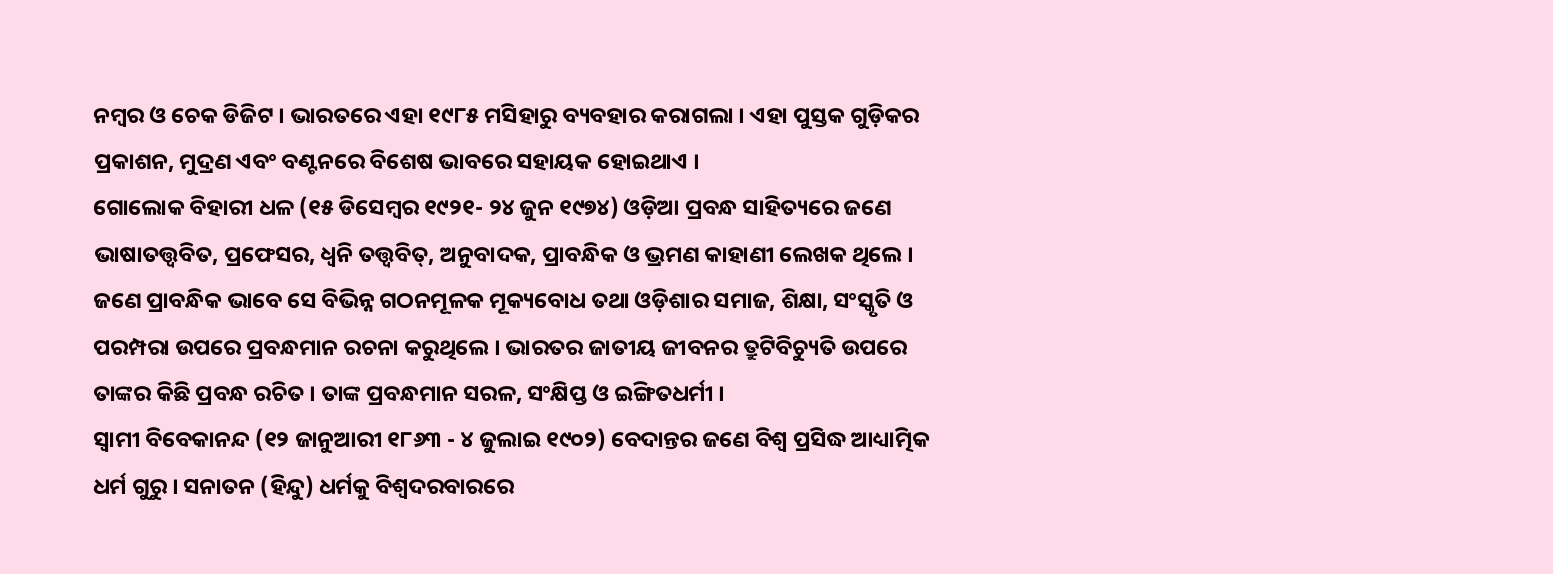ନମ୍ବର ଓ ଚେକ ଡିଜିଟ । ଭାରତରେ ଏହା ୧୯୮୫ ମସିହାରୁ ବ୍ୟବହାର କରାଗଲା । ଏହା ପୁସ୍ତକ ଗୁଡ଼ିକର ପ୍ରକାଶନ, ମୁଦ୍ରଣ ଏବଂ ବଣ୍ଟନରେ ବିଶେଷ ଭାବରେ ସହାୟକ ହୋଇଥାଏ ।
ଗୋଲୋକ ବିହାରୀ ଧଳ (୧୫ ଡିସେମ୍ବର ୧୯୨୧- ୨୪ ଜୁନ ୧୯୭୪) ଓଡ଼ିଆ ପ୍ରବନ୍ଧ ସାହିତ୍ୟରେ ଜଣେ ଭାଷାତତ୍ତ୍ୱବିତ, ପ୍ରଫେସର, ଧ୍ୱନି ତତ୍ତ୍ୱବିତ୍, ଅନୁବାଦକ, ପ୍ରାବନ୍ଧିକ ଓ ଭ୍ରମଣ କାହାଣୀ ଲେଖକ ଥିଲେ । ଜଣେ ପ୍ରାବନ୍ଧିକ ଭାବେ ସେ ବିଭିନ୍ନ ଗଠନମୂଳକ ମୂକ୍ୟବୋଧ ତଥା ଓଡ଼ିଶାର ସମାଜ, ଶିକ୍ଷା, ସଂସ୍କୃତି ଓ ପରମ୍ପରା ଉପରେ ପ୍ରବନ୍ଧମାନ ରଚନା କରୁଥିଲେ । ଭାରତର ଜାତୀୟ ଜୀବନର ତ୍ରୁଟିବିଚ୍ୟୁତି ଉପରେ ତାଙ୍କର କିଛି ପ୍ରବନ୍ଧ ରଚିତ । ତାଙ୍କ ପ୍ରବନ୍ଧମାନ ସରଳ, ସଂକ୍ଷିପ୍ତ ଓ ଇଙ୍ଗିତଧର୍ମୀ ।
ସ୍ୱାମୀ ବିବେକାନନ୍ଦ (୧୨ ଜାନୁଆରୀ ୧୮୬୩ - ୪ ଜୁଲାଇ ୧୯୦୨) ବେଦାନ୍ତର ଜଣେ ବିଶ୍ୱ ପ୍ରସିଦ୍ଧ ଆଧ୍ୟାତ୍ମିକ ଧର୍ମ ଗୁରୁ । ସନାତନ (ହିନ୍ଦୁ) ଧର୍ମକୁ ବିଶ୍ୱଦରବାରରେ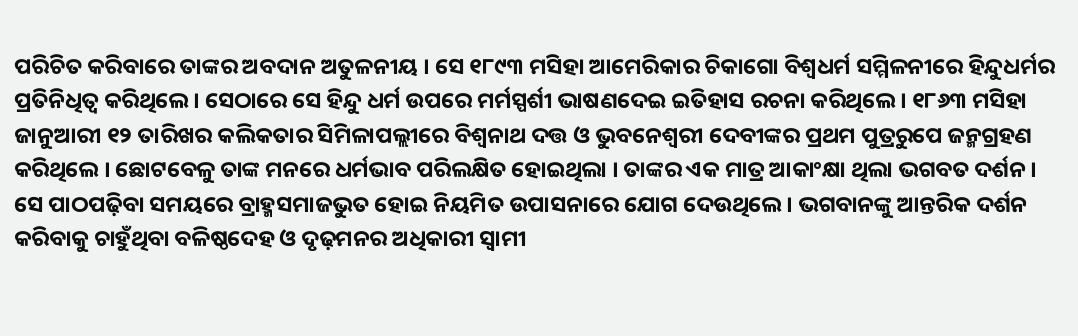ପରିଚିତ କରିବାରେ ତାଙ୍କର ଅବଦାନ ଅତୁଳନୀୟ । ସେ ୧୮୯୩ ମସିହା ଆମେରିକାର ଚିକାଗୋ ବିଶ୍ୱଧର୍ମ ସମ୍ମିଳନୀରେ ହିନ୍ଦୁଧର୍ମର ପ୍ରତିନିଧିତ୍ୱ କରିଥିଲେ। ସେଠାରେ ସେ ହିନ୍ଦୁ ଧର୍ମ ଉପରେ ମର୍ମସ୍ପର୍ଶୀ ଭାଷଣଦେଇ ଇତିହାସ ରଚନା କରିଥିଲେ । ୧୮୬୩ ମସିହା ଜାନୁଆରୀ ୧୨ ତାରିଖର କଲିକତାର ସିମିଳାପଲ୍ଲୀରେ ବିଶ୍ୱନାଥ ଦତ୍ତ ଓ ଭୁବନେଶ୍ୱରୀ ଦେବୀଙ୍କର ପ୍ରଥମ ପୁତ୍ରରୁପେ ଜନ୍ମଗ୍ରହଣ କରିଥିଲେ । ଛୋଟବେଳୁ ତାଙ୍କ ମନରେ ଧର୍ମଭାବ ପରିଲକ୍ଷିତ ହୋଇଥିଲା । ତାଙ୍କର ଏକ ମାତ୍ର ଆକାଂକ୍ଷା ଥିଲା ଭଗବତ ଦର୍ଶନ । ସେ ପାଠପଢ଼ିବା ସମୟରେ ବ୍ରାହ୍ମସମାଜଭୁତ ହୋଇ ନିୟମିତ ଉପାସନାରେ ଯୋଗ ଦେଉଥିଲେ । ଭଗବାନଙ୍କୁ ଆନ୍ତରିକ ଦର୍ଶନ କରିବାକୁ ଚାହୁଁଥିବା ବଳିଷ୍ଠଦେହ ଓ ଦୃଢ଼ମନର ଅଧିକାରୀ ସ୍ୱାମୀ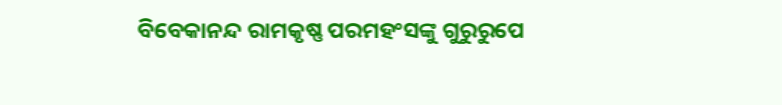ବିବେକାନନ୍ଦ ରାମକୃଷ୍ଣ ପରମହଂସଙ୍କୁ ଗୁରୁରୁପେ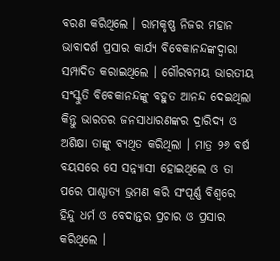ବରଣ କରିଥିଲେ । ରାମକୃଷ୍ଣ ନିଜର ମହାନ ଭାବାଦର୍ଶ ପ୍ରସାର କାର୍ଯ୍ୟ ବିବେକାନନ୍ଦଙ୍କଦ୍ୱାରା ସମ୍ପାଦିତ କରାଇଥିଲେ । ଗୌରବମୟ ଭାରତୀୟ ସଂସ୍କୁତି ବିବେକାନନ୍ଦଙ୍କୁ ବହୁତ ଆନନ୍ଦ ଦେଇଥିଲା କିନ୍ତୁ ଭାରତର ଜନସାଧାରଣଙ୍କର ଦ୍ରାରିଦ୍ୟ ଓ ଅଶିକ୍ଷା ତାଙ୍କୁ ବ୍ୟଥିତ କରିଥିଲା । ମାତ୍ର ୨୬ ବର୍ଷ ବୟସରେ ସେ ସନ୍ନ୍ୟାସୀ ହୋଇଥିଲେ ଓ ତା ପରେ ପାଶ୍ଚାତ୍ୟ ଭ୍ରମଣ କରି ସଂପୂର୍ଣ୍ଣ ବିଶ୍ୱରେ ହିନ୍ଦୁ ଧର୍ମ ଓ ବେଦାନ୍ତର ପ୍ରଚାର ଓ ପ୍ରସାର କରିଥିଲେ ।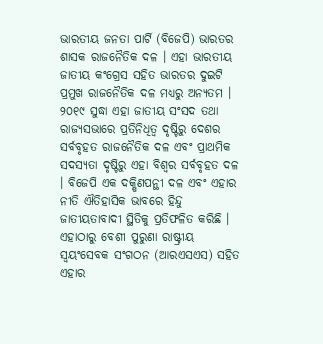ଭାରତୀୟ ଜନତା ପାର୍ଟି (ବିଜେପି) ଭାରତର ଶାସକ ରାଜନୈତିକ ଦଳ । ଏହା ଭାରତୀୟ ଜାତୀୟ କଂଗ୍ରେସ ସହିତ ଭାରତର ଦୁଇଟି ପ୍ରମୁଖ ରାଜନୈତିକ ଦଳ ମଧ୍ୟରୁ ଅନ୍ୟତମ । ୨୦୧୯ ସୁଦ୍ଧା ଏହା ଜାତୀୟ ସଂସଦ ତଥା ରାଜ୍ୟସଭାରେ ପ୍ରତିନିଧିତ୍ୱ ଦୃଷ୍ଟିରୁ ଦେଶର ସର୍ବବୃହତ ରାଜନୈତିକ ଦଳ ଏବଂ ପ୍ରାଥମିକ ସଦସ୍ୟତା ଦୃଷ୍ଟିରୁ ଏହା ବିଶ୍ୱର ସର୍ବବୃହତ ଦଳ । ବିଜେପି ଏକ ଦକ୍ଷିଣପନ୍ଥୀ ଦଳ ଏବଂ ଏହାର ନୀତି ଐତିହାସିକ ଭାବରେ ହିନ୍ଦୁ ଜାତୀୟତାବାଦୀ ସ୍ଥିତିକୁ ପ୍ରତିଫଳିତ କରିଛି । ଏହାଠାରୁ ବେଶୀ ପୁରୁଣା ରାଷ୍ଟ୍ରୀୟ ସ୍ୱୟଂସେବକ ସଂଗଠନ (ଆରଏସଏସ) ସହିତ ଏହାର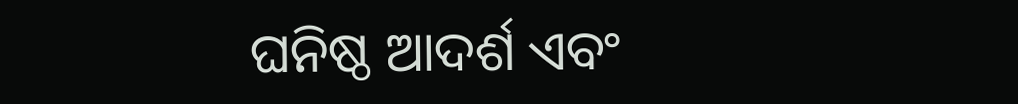ଘନିଷ୍ଠ ଆଦର୍ଶ ଏବଂ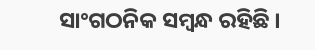ସାଂଗଠନିକ ସମ୍ବନ୍ଧ ରହିଛି ।